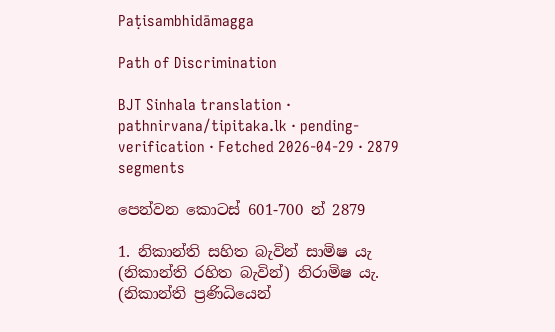Paṭisambhidāmagga

Path of Discrimination

BJT Sinhala translation · pathnirvana/tipitaka.lk · pending-verification · Fetched 2026-04-29 · 2879 segments

පෙන්වන කොටස් 601-700 න් 2879

1. නිකාන්ති සහිත බැවින් සාමිෂ යැ (නිකාන්ති රහිත බැවින්) නිරාමිෂ යැ. (නිකාන්ති ප්‍රණිධියෙන්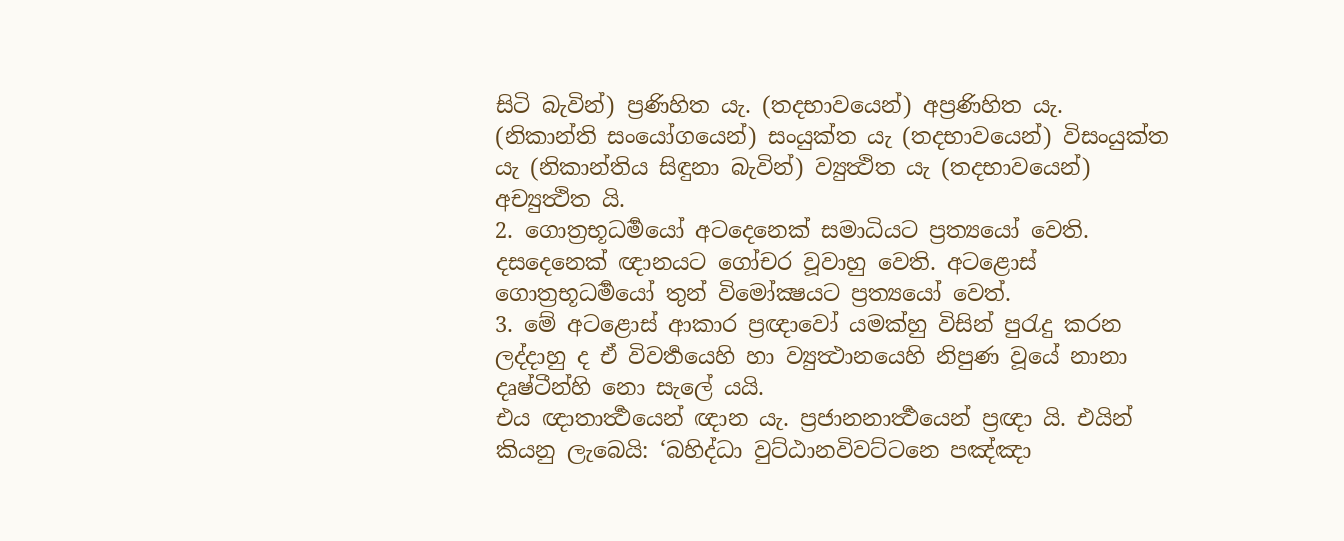සිටි බැවින්) ප්‍රණිහිත යැ. (තදභාවයෙන්) අප්‍රණිහිත යැ. (නිකාන්ති සංයෝගයෙන්) සංයුක්ත යැ (තදභාවයෙන්) විසංයුක්ත යැ (නිකාන්තිය සිඳුනා බැවින්) ව්‍යුත්‍ථිත යැ (තදභාවයෙන්) අච්‍යුත්‍ථිත යි.
2. ගොත්‍රභූධර්‍මයෝ අටදෙනෙක් සමාධියට ප්‍රත්‍යයෝ වෙති. දසදෙනෙක් ඥානයට ගෝචර වූවාහු වෙති. අටළොස් ගොත්‍රභූධර්‍මයෝ තුන් විමෝක්‍ෂයට ප්‍රත්‍යයෝ වෙත්.
3. මේ අටළොස් ආකාර ප්‍රඥාවෝ යමක්හු විසින් පුරැදු කරන ලද්දාහු ද ඒ විවර්‍තයෙහි හා ව්‍යුත්‍ථානයෙහි නිපුණ වූයේ නානා දෘෂ්ටීන්හි නො සැලේ යයි.
එය ඥාතාර්‍ත්‍ථයෙන් ඥාන යැ. ප්‍රජානනාර්‍ත්‍ථයෙන් ප්‍රඥා යි. එයින් කියනු ලැබෙයි: ‘බහිද්ධා වුට්ඨානවිවට්ටනෙ පඤ්ඤා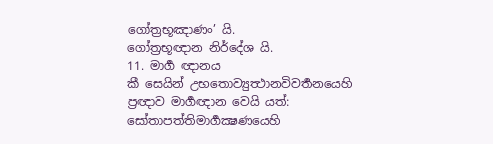ගෝත්‍රභූඤාණං’ යි.
ගෝත්‍රභූඥාන නිර්දේශ යි.
11. මාර්‍ග ඥානය
කී සෙයින් උභතොව්‍යුත්‍ථානවිවර්‍තනයෙහි ප්‍රඥාව මාර්‍ගඥාන වෙයි යත්:
සෝතාපත්තිමාර්‍ගක්‍ෂණයෙහි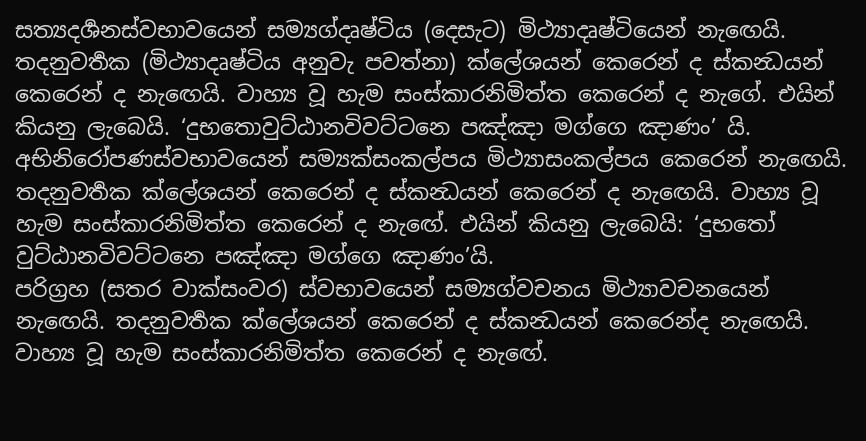සත්‍යදර්‍ශනස්වභාවයෙන් සම්‍යග්දෘෂ්ටිය (දෙසැට) මිථ්‍යාදෘෂ්ටියෙන් නැඟෙයි. තදනුවර්‍තක (මිථ්‍යාදෘෂ්ටිය අනුවැ පවත්නා) ක්ලේශයන් කෙරෙන් ද ස්කන්‍ධයන් කෙරෙන් ද නැඟෙයි. වාහ්‍ය වූ හැම සංස්කාරනිමිත්ත කෙරෙන් ද නැගේ. එයින් කියනු ලැබෙයි. ‘දුභතොවුට්ඨානවිවට්ටනෙ පඤ්ඤා මග්ගෙ ඤාණං’ යි.
අභිනිරෝපණස්වභාවයෙන් සම්‍යක්සංකල්පය මිථ්‍යාසංකල්පය කෙරෙන් නැඟෙයි. තදනුවර්‍තක ක්ලේශයන් කෙරෙන් ද ස්කන්‍ධයන් කෙරෙන් ද නැඟෙයි. වාහ්‍ය වූ හැම සංස්කාරනිමිත්ත කෙරෙන් ද නැඟේ. එයින් කියනු ලැබෙයි: ‘දුභතෝ වුට්ඨානවිවට්ටනෙ පඤ්ඤා මග්ගෙ ඤාණං’යි.
පරිග්‍රහ (සතර වාක්සංවර) ස්වභාවයෙන් සම්‍යග්වචනය මිථ්‍යාවචනයෙන් නැඟෙයි. තදනුවර්‍තක ක්ලේශයන් කෙරෙන් ද ස්කන්‍ධයන් කෙරෙන්ද නැඟෙයි. වාහ්‍ය වූ හැම සංස්කාරනිමිත්ත කෙරෙන් ද නැඟේ.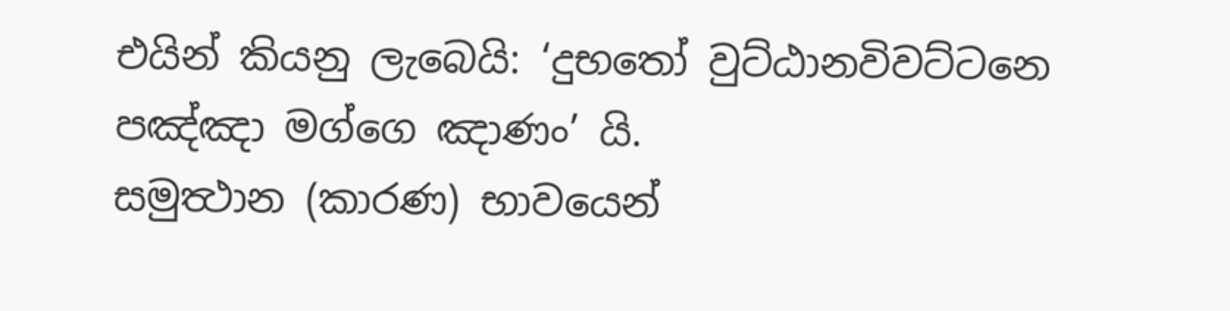එයින් කියනු ලැබෙයි: ‘දුභතෝ වුට්ඨානවිවට්ටනෙ පඤ්ඤා මග්ගෙ ඤාණං’ යි.
සමුත්‍ථාන (කාරණ) භාවයෙන්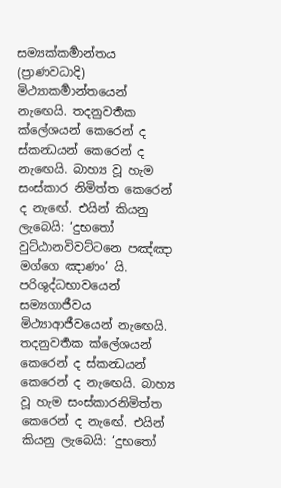සම්‍යක්කර්‍මාන්තය (ප්‍රාණවධාදි) මිථ්‍යාකර්‍මාන්තයෙන් නැඟෙයි. තදනුවර්‍තක ක්ලේශයන් කෙරෙන් ද ස්කන්‍ධයන් කෙරෙන් ද නැඟෙයි. බාහ්‍ය වූ හැම සංස්කාර නිමිත්ත කෙරෙන් ද නැඟේ. එයින් කියනු ලැබෙයි: ‘දුභතෝ වුට්ඨානවිවට්ටනෙ පඤ්ඤා මග්ගෙ ඤාණං’ යි.
පරිශුද්ධභාවයෙන් සම්‍යගාජීවය මිථ්‍යාආජීවයෙන් නැඟෙයි. තදනුවර්‍තක ක්ලේශයන් කෙරෙන් ද ස්කන්‍ධයන් කෙරෙන් ද නැඟෙයි. බාහ්‍ය වූ හැම සංස්කාරනිමිත්ත කෙරෙන් ද නැඟේ. එයින් කියනු ලැබෙයි: ‘දුභතෝ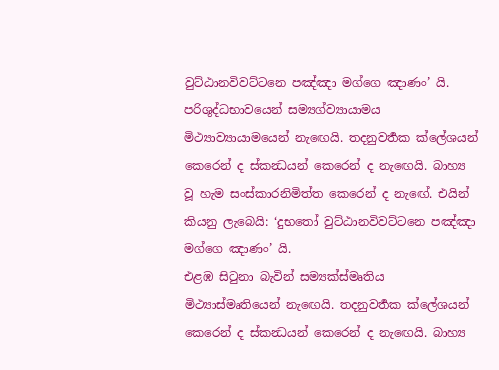වුට්ඨානවිවට්ටනෙ පඤ්ඤා මග්ගෙ ඤාණං’ යි.
පරිශුද්ධභාවයෙන් සම්‍යග්ව්‍යායාමය මිථ්‍යාව්‍යායාමයෙන් නැඟෙයි. තදනුවර්‍තක ක්ලේශයන් කෙරෙන් ද ස්කන්‍ධයන් කෙරෙන් ද නැඟෙයි. බාහ්‍ය වූ හැම සංස්කාරනිමිත්ත කෙරෙන් ද නැඟේ. එයින් කියනු ලැබෙයි: ‘දුභතෝ වුට්ඨානවිවට්ටනෙ පඤ්ඤා මග්ගෙ ඤාණං’ යි.
එළඹ සිටුනා බැවින් සම්‍යක්ස්මෘතිය මිථ්‍යාස්මෘතියෙන් නැඟෙයි. තදනුවර්‍තක ක්ලේශයන් කෙරෙන් ද ස්කන්‍ධයන් කෙරෙන් ද නැඟෙයි. බාහ්‍ය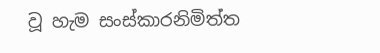වූ හැම සංස්කාරනිමිත්ත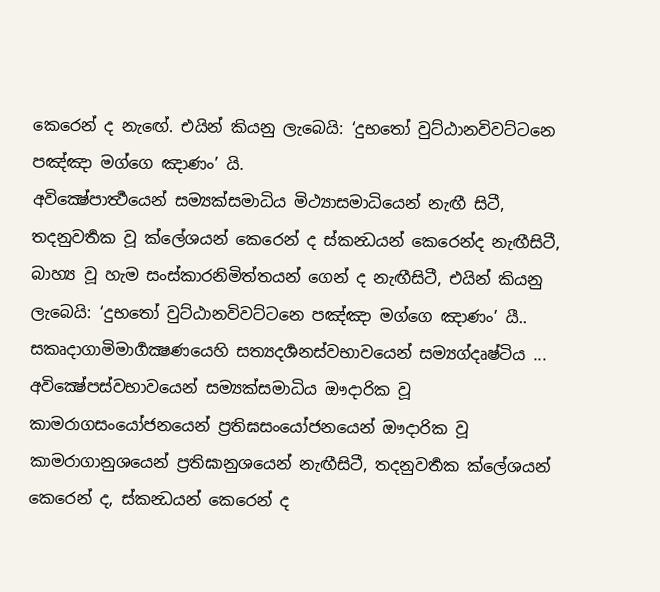කෙරෙන් ද නැඟේ. එයින් කියනු ලැබෙයි: ‘දුභතෝ වුට්ඨානවිවට්ටනෙ පඤ්ඤා මග්ගෙ ඤාණං’ යි.
අවික්‍ෂේපාර්‍ත්‍ථයෙන් සම්‍යක්සමාධිය මිථ්‍යාසමාධියෙන් නැඟී සිටී, තදනුවර්‍තක වූ ක්ලේශයන් කෙරෙන් ද ස්කන්‍ධයන් කෙරෙන්ද නැඟීසිටී, බාහ්‍ය වූ හැම සංස්කාරනිමිත්තයන් ගෙන් ද නැඟීසිටී, එයින් කියනු ලැබෙයි: ‘දුභතෝ වුට්ඨානවිවට්ටනෙ පඤ්ඤා මග්ගෙ ඤාණං’ යී..
සකෘදාගාමිමාර්‍ගක්‍ෂණයෙහි සත්‍යදර්‍ශනස්වභාවයෙන් සම්‍යග්දෘෂ්ටිය ... අවික්‍ෂේපස්වභාවයෙන් සම්‍යක්සමාධිය ඖදාරික වූ කාමරාගසංයෝජනයෙන් ප්‍රතිඝසංයෝජනයෙන් ඖදාරික වූ කාමරාගානුශයෙන් ප්‍රතිඝානුශයෙන් නැඟීසිටී, තදනුවර්‍තක ක්ලේශයන් කෙරෙන් ද, ස්කන්‍ධයන් කෙරෙන් ද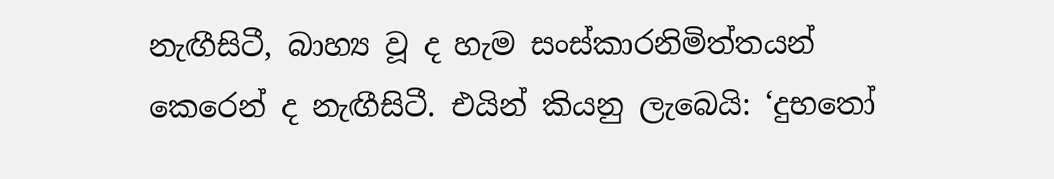නැඟීසිටී, බාහ්‍ය වූ ද හැම සංස්කාරනිමිත්තයන් කෙරෙන් ද නැඟීසිටී. එයින් කියනු ලැබෙයි: ‘දුභතෝ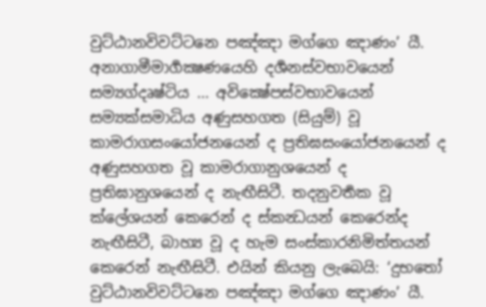වුට්ඨානවිවට්ටනෙ පඤ්ඤා මග්ගෙ ඤාණං’ යී.
අනාගාමීමාර්‍ගක්‍ෂණයෙහි දර්‍ශනස්වභාවයෙන් සම්‍යග්දෘෂ්ටිය ... අවික්‍ෂේපස්වභාවයෙන් සම්‍යක්සමාධිය අණුසහගත (සියුම්) වූ කාමරාගසංයෝජනයෙන් ද ප්‍රතිඝසංයෝජනයෙන් ද අණුසහගත වූ කාමරාගානුශයෙන් ද ප්‍රතිඝානුශයෙන් ද නැඟීසිටී. තදනුවර්‍තක වූ ක්ලේශයන් කෙරෙන් ද ස්කන්‍ධයන් කෙරෙන්ද නැඟීසිටී, බාහ්‍ය වූ ද හැම සංස්කාරනිමිත්තයන් කෙරෙන් නැඟීසිටී. එයින් කියනු ලැබෙයි: ‘දුභතෝ වුට්ඨානවිවට්ටනෙ පඤ්ඤා මග්ගෙ ඤාණං’ යී.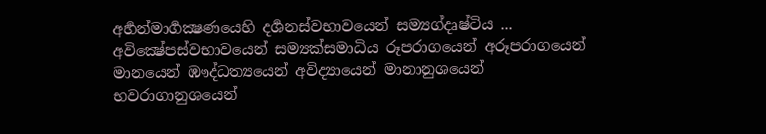අර්‍හන්මාර්‍ගක්‍ෂණයෙහි දර්‍ශනස්වභාවයෙන් සම්‍යග්දෘෂ්ටිය ... අවික්‍ෂේපස්වභාවයෙන් සම්‍යක්සමාධිය රූපරාගයෙන් අරූපරාගයෙන් මානයෙන් ඹෟද්ධත්‍යයෙන් අවිද්‍යායෙන් මානානුශයෙන් භවරාගානුශයෙන්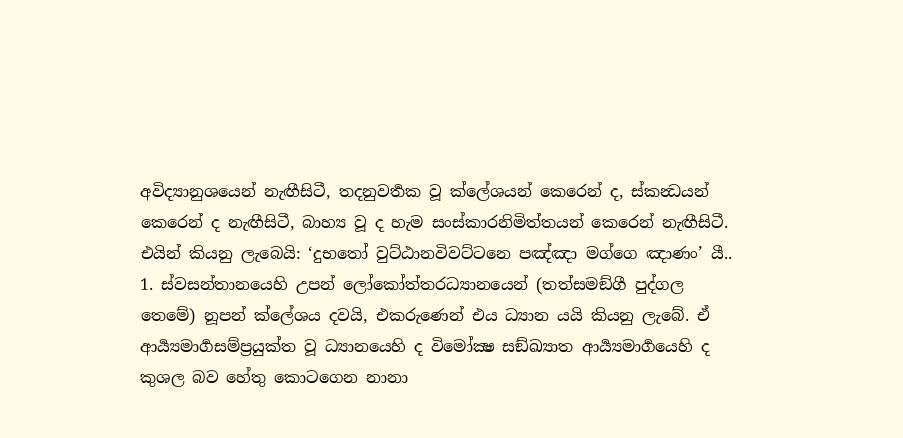අවිද්‍යානුශයෙන් නැඟීසිටී, තදනුවර්‍තක වූ ක්ලේශයන් කෙරෙන් ද, ස්කන්‍ධයන් කෙරෙන් ද නැඟීසිටී, බාහ්‍ය වූ ද හැම සංස්කාරනිමිත්තයන් කෙරෙන් නැඟීසිටී. එයින් කියනු ලැබෙයි: ‘දුභතෝ වුට්ඨානවිවට්ටනෙ පඤ්ඤා මග්ගෙ ඤාණං’ යී..
1. ස්වසන්තානයෙහි උපන් ලෝකෝත්තරධ්‍යානයෙන් (තත්සමඞ්ගී පුද්ගල තෙමේ) නූපන් ක්ලේශය දවයි, එකරුණෙන් එය ධ්‍යාන යයි කියනු ලැබේ. ඒ ආර්‍ය්‍යමාර්‍ගසම්ප්‍රයුක්ත වූ ධ්‍යානයෙහි ද විමෝක්‍ෂ සඞ්ඛ්‍යාත ආර්‍ය්‍යමාර්‍ගයෙහි ද කුශල බව හේතු කොටගෙන නානා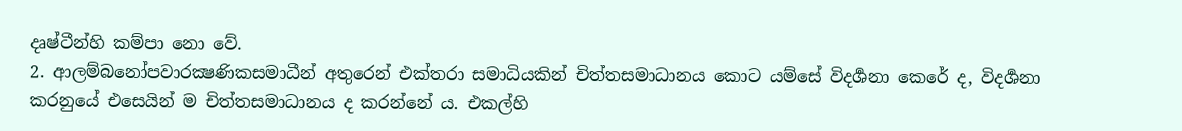දෘෂ්ටීන්හි කම්පා නො වේ.
2. ආලම්බනෝපවාරක්‍ෂණිකසමාධීන් අතුරෙන් එක්තරා සමාධියකින් චිත්තසමාධානය කොට යම්සේ විදර්‍ශනා කෙරේ ද, විදර්‍ශනා කරනුයේ එසෙයින් ම චිත්තසමාධානය ද කරන්නේ ය. එකල්හි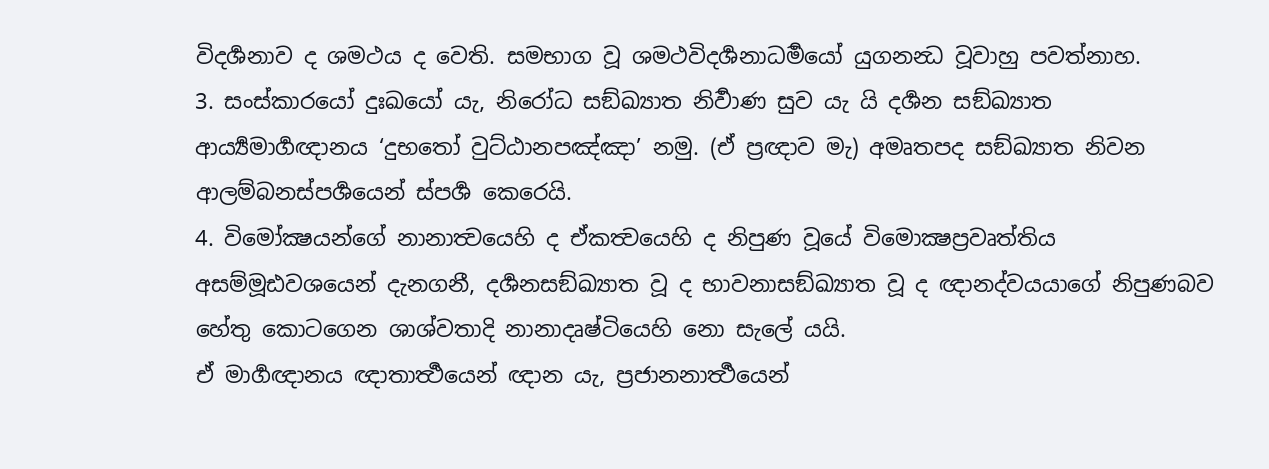විදර්‍ශනාව ද ශමථය ද වෙති. සමභාග වූ ශමථවිදර්‍ශනාධර්‍මයෝ යුගනන්‍ධ වූවාහු පවත්නාහ.
3. සංස්කාරයෝ දුඃඛයෝ යැ, නිරෝධ සඞ්ඛ්‍යාත නිර්‍වාණ සුව යැ යි දර්‍ශන සඞ්ඛ්‍යාත ආර්‍ය්‍යමාර්‍ගඥානය ‘දුභතෝ වුට්ඨානපඤ්ඤා’ නමු. (ඒ ප්‍රඥාව මැ) අමෘතපද සඞ්ඛ්‍යාත නිවන ආලම්බනස්පර්‍ශයෙන් ස්පර්‍ශ කෙරෙයි.
4. විමෝක්‍ෂයන්ගේ නානාත්‍වයෙහි ද ඒකත්‍වයෙහි ද නිපුණ වූයේ විමොක්‍ෂප්‍රවෘත්තිය අසම්මූඪවශයෙන් දැනගනී, දර්‍ශනසඞ්ඛ්‍යාත වූ ද භාවනාසඞ්ඛ්‍යාත වූ ද ඥානද්වයයාගේ නිපුණබව හේතු කොටගෙන ශාශ්වතාදි නානාදෘෂ්ටියෙහි නො සැලේ යයි.
ඒ මාර්‍ගඥානය ඥාතාර්‍ත්‍ථයෙන් ඥාන යැ, ප්‍රජානනාර්‍ත්‍ථයෙන්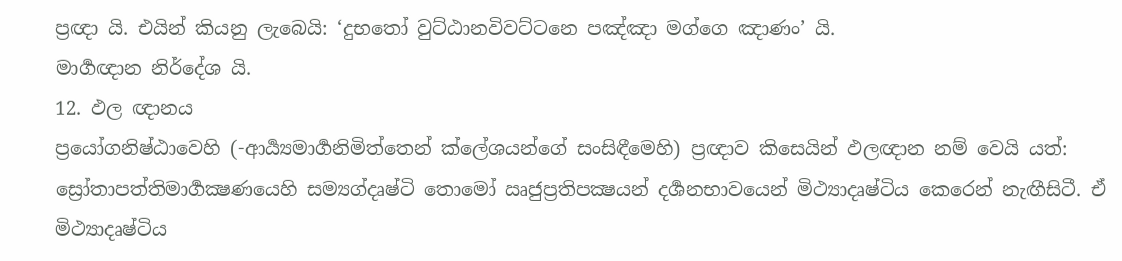ප්‍රඥා යි. එයින් කියනු ලැබෙයි: ‘දුභතෝ වුට්ඨානවිවට්ටනෙ පඤ්ඤා මග්ගෙ ඤාණං’ යි.
මාර්‍ගඥාන නිර්දේශ යි.
12. ඵල ඥානය
ප්‍රයෝගනිෂ්ඨාවෙහි (-ආර්‍ය්‍යමාර්‍ගනිමිත්තෙන් ක්ලේශයන්ගේ සංසිඳීමෙහි) ප්‍රඥාව කිසෙයින් ඵලඥාන නම් වෙයි යත්:
ස්‍රෝතාපත්තිමාර්‍ගක්‍ෂණයෙහි සම්‍යග්දෘෂ්ටි තොමෝ ඍජුප්‍රතිපක්‍ෂයන් දර්‍ශනභාවයෙන් මිථ්‍යාදෘෂ්ටිය කෙරෙන් නැඟීසිටී. ඒ මිථ්‍යාදෘෂ්ටිය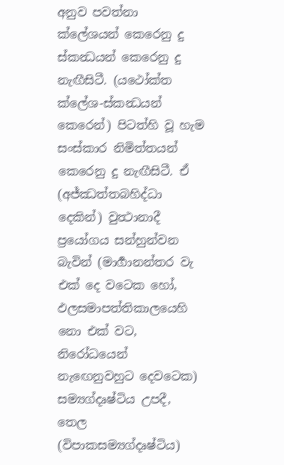අනුව පවත්නා ක්ලේශයන් කෙරෙනු දු ස්කන්‍ධයන් කෙරෙනු දු නැඟීසිටී. (යථෝක්ත ක්ලේශ-ස්කන්‍ධයන් කෙරෙන්) පිටත්හි වූ හැම සංස්කාර නිමිත්තයන් කෙරෙනු දු නැඟීසිටී. ඒ (අජ්ඣත්තබහිද්ධා දෙකින්) වුත්‍ථානාදී ප්‍රයෝගය සන්හුන්වන බැවින් (මාර්‍ගානන්තර වැ එක් දෙ වටෙක හෝ, ඵලසමාපත්තිකාලයෙහි නො එක් වට, නිරෝධයෙන් නැඟෙනුවහුට දෙවටෙක) සම්‍යග්දෘෂ්ටිය උපදී, තෙල (විපාකසම්‍යග්දෘෂ්ටිය)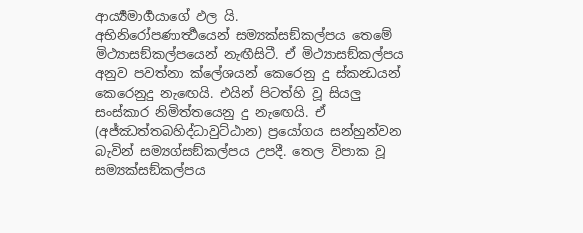ආර්‍ය්‍යමාර්‍ගයාගේ ඵල යි.
අභිනිරෝපණාර්‍ත්‍ථයෙන් සම්‍යක්සඞ්කල්පය තෙමේ මිථ්‍යාසඞ්කල්පයෙන් නැඟීසිටී. ඒ මිථ්‍යාසඞ්කල්පය අනුව පවත්නා ක්ලේශයන් කෙරෙනු දු ස්කන්‍ධයන් කෙරෙනුදු නැඟෙයි. එයින් පිටත්හි වූ සියලු සංස්කාර නිමිත්තයෙනු දු නැඟෙයි. ඒ (අජ්ඣත්තබහිද්ධාවුට්ඨාන) ප්‍රයෝගය සන්හුන්වන බැවින් සම්‍යග්සඞ්කල්පය උපදී. තෙල විපාක වූ සම්‍යක්සඞ්කල්පය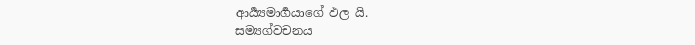ආර්‍ය්‍යමාර්‍ගයාගේ ඵල යි.
සම්‍යග්වචනය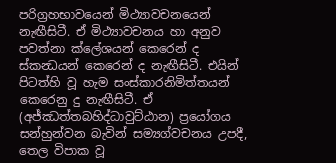පරිග්‍රහභාවයෙන් මිථ්‍යාවචනයෙන් නැඟීසිටී. ඒ මිථ්‍යාවචනය හා අනුව පවත්නා ක්ලේශයන් කෙරෙන් ද ස්කන්‍ධයන් කෙරෙන් ද නැඟීසිටී. එයින් පිටත්හි වූ හැම සංස්කාරනිමිත්තයන් කෙරෙනු දු නැඟීසිටී. ඒ (අජ්ඣත්තබහිද්ධාවුට්ඨාන) ප්‍රයෝගය සන්හුන්වන බැවින් සම්‍යග්වචනය උපදී, තෙල විපාක වූ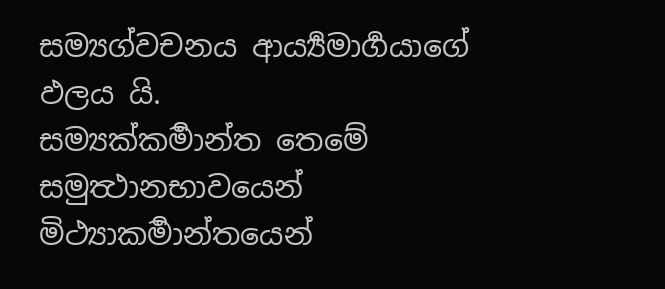සම්‍යග්වචනය ආර්‍ය්‍යමාර්‍ගයාගේ ඵලය යි.
සම්‍යක්කර්‍මාන්ත තෙමේ සමුත්‍ථානභාවයෙන් මිථ්‍යාකර්‍මාන්තයෙන්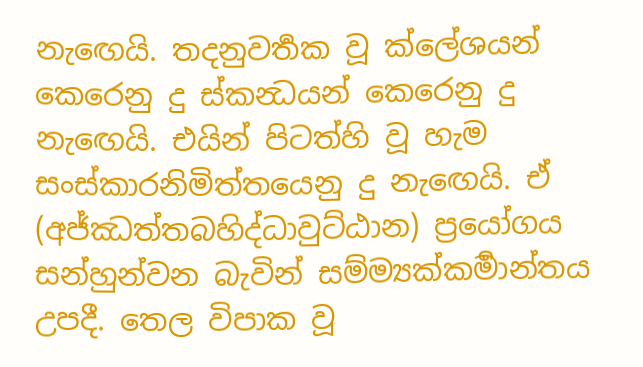නැඟෙයි. තදනුවර්‍තක වූ ක්ලේශයන් කෙරෙනු දු ස්කන්‍ධයන් කෙරෙනු දු නැඟෙයි. එයින් පිටත්හි වූ හැම සංස්කාරනිමිත්තයෙනු දු නැඟෙයි. ඒ (අජ්ඣත්තබහිද්ධාවුට්ඨාන) ප්‍රයෝගය සන්හුන්වන බැවින් සම්ම්‍යක්කර්‍මාන්තය උපදී. තෙල විපාක වූ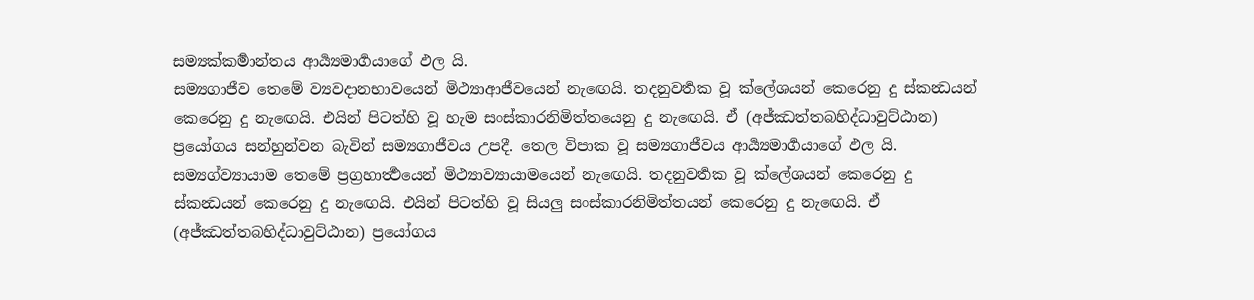සම්‍යක්කර්‍මාන්තය ආර්‍ය්‍යමාර්‍ගයාගේ ඵල යි.
සම්‍යගාජීව තෙමේ ව්‍යවදානභාවයෙන් මිථ්‍යාආජීවයෙන් නැඟෙයි. තදනුවර්‍තක වූ ක්ලේශයන් කෙරෙනු දු ස්කන්‍ධයන් කෙරෙනු දු නැඟෙයි. එයින් පිටත්හි වූ හැම සංස්කාරනිමිත්තයෙනු දු නැඟෙයි. ඒ (අජ්ඣත්තබහිද්ධාවුට්ඨාන) ප්‍රයෝගය සන්හුන්වන බැවින් සම්‍යගාජීවය උපදී. තෙල විපාක වූ සම්‍යගාජීවය ආර්‍ය්‍යමාර්‍ගයාගේ ඵල යි.
සම්‍යග්ව්‍යායාම තෙමේ ප්‍රග්‍රහාර්‍ත්‍ථයෙන් මිථ්‍යාව්‍යායාමයෙන් නැඟෙයි. තදනුවර්‍තක වූ ක්ලේශයන් කෙරෙනු දු ස්කන්‍ධයන් කෙරෙනු දු නැඟෙයි. එයින් පිටත්හි වූ සියලු සංස්කාරනිමිත්තයන් කෙරෙනු දු නැඟෙයි. ඒ (අජ්ඣත්තබහිද්ධාවුට්ඨාන) ප්‍රයෝගය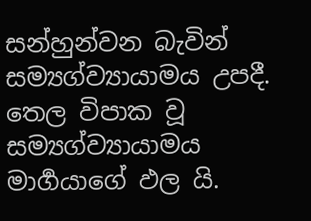සන්හුන්වන බැවින් සම්‍යග්ව්‍යායාමය උපදී. තෙල විපාක වූ සම්‍යග්ව්‍යායාමය මාර්‍ගයාගේ ඵල යි.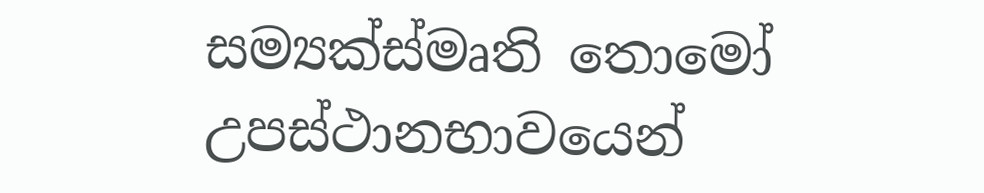සම්‍යක්ස්මෘති තොමෝ උපස්ථානභාවයෙන්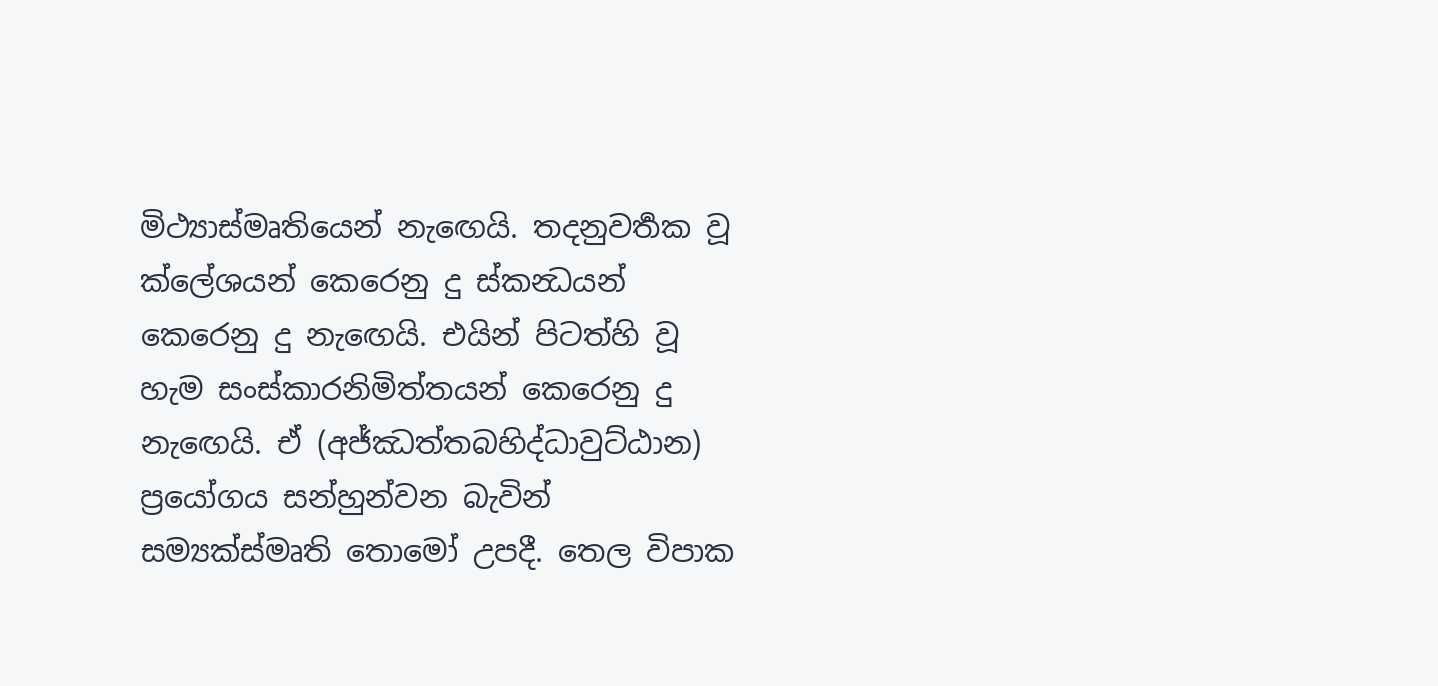මිථ්‍යාස්මෘතියෙන් නැඟෙයි. තදනුවර්‍තක වූ ක්ලේශයන් කෙරෙනු දු ස්කන්‍ධයන් කෙරෙනු දු නැඟෙයි. එයින් පිටත්හි වූ හැම සංස්කාරනිමිත්තයන් කෙරෙනු දු නැඟෙයි. ඒ (අජ්ඣත්තබහිද්ධාවුට්ඨාන) ප්‍රයෝගය සන්හුන්වන බැවින් සම්‍යක්ස්මෘති තොමෝ උපදී. තෙල විපාක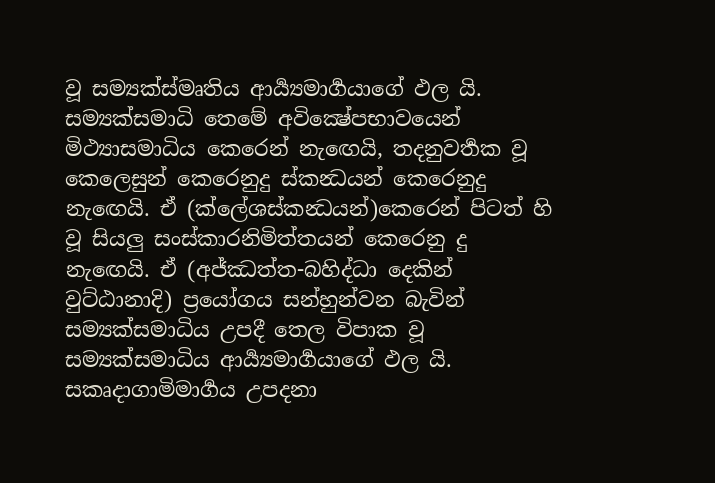වූ සම්‍යක්ස්මෘතිය ආර්‍ය්‍යමාර්‍ගයාගේ ඵල යි.
සම්‍යක්සමාධි තෙමේ අවික්‍ෂේපභාවයෙන් මිථ්‍යාසමාධිය කෙරෙන් නැඟෙයි, තදනුවර්‍තක වූ කෙලෙසුන් කෙරෙනුදු ස්කන්‍ධයන් කෙරෙනුදු නැඟෙයි. ඒ (ක්ලේශස්කන්‍ධයන්)කෙරෙන් පිටත් හි වූ සියලු සංස්කාරනිමිත්තයන් කෙරෙනු දු නැඟෙයි. ඒ (අජ්ඣත්ත-බහිද්ධා දෙකින් වුට්ඨානාදි) ප්‍රයෝගය සන්හුන්වන බැවින් සම්‍යක්සමාධිය උපදී තෙල විපාක වූ සම්‍යක්සමාධිය ආර්‍ය්‍යමාර්‍ගයාගේ ඵල යි.
සකෘදාගාමිමාර්‍ගය උපදනා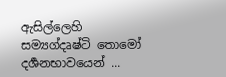ඇසිල්ලෙහි සම්‍යග්දෘෂ්ටි තොමෝ දර්‍ශනභාවයෙන් ...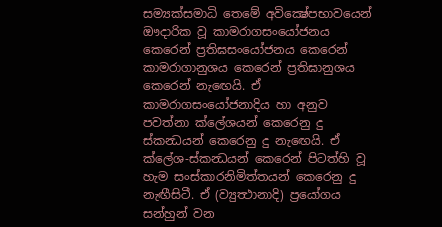සම්‍යක්සමාධි තෙමේ අවික්‍ෂේපභාවයෙන් ඖදාරික වූ කාමරාගසංයෝජනය කෙරෙන් ප්‍රතිඝසංයෝජනය කෙරෙන් කාමරාගානුශය කෙරෙන් ප්‍රතිඝානුශය කෙරෙන් නැඟෙයි. ඒ කාමරාගසංයෝජනාදිය හා අනුව පවත්නා ක්ලේශයන් කෙරෙනු දු ස්කන්‍ධයන් කෙරෙනු දු නැඟෙයි. ඒ ක්ලේශ-ස්කන්‍ධයන් කෙරෙන් පිටත්හි වූ හැම සංස්කාරනිමිත්තයන් කෙරෙනු දු නැඟීසිටී. ඒ (ව්‍යුත්‍ථානාදි) ප්‍රයෝගය සන්හුන් වන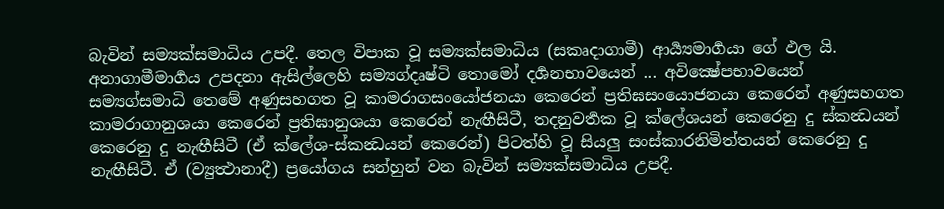බැවින් සම්‍යක්සමාධිය උපදී. තෙල විපාක වූ සම්‍යක්සමාධිය (සකෘදාගාමී) ආර්‍ය්‍යමාර්‍ගයා ගේ ඵල යි.
අනාගාමීමාර්‍ගය උපදනා ඇසිල්ලෙහි සම්‍යග්දෘෂ්ටි තොමෝ දර්‍ශනභාවයෙන් ... අවික්‍ෂේපභාවයෙන් සම්‍යග්සමාධි තෙමේ අණුසහගත වූ කාමරාගසංයෝජනයා කෙරෙන් ප්‍රතිඝසංයොජනයා කෙරෙන් අණුසහගත කාමරාගානුශයා කෙරෙන් ප්‍රතිඝානුශයා කෙරෙන් නැඟීසිටී, තදනුවර්‍තක වූ ක්ලේශයන් කෙරෙනු දු ස්කන්‍ධයන් කෙරෙනු දු නැඟීසිටී (ඒ ක්ලේශ-ස්කන්‍ධයන් කෙරෙන්) පිටත්හි වූ සියලු සංස්කාරනිමිත්තයන් කෙරෙනු දු නැඟීසිටී. ඒ (ව්‍යුත්‍ථානාදී) ප්‍රයෝගය සන්හුන් වන බැවින් සම්‍යක්සමාධිය උපදී.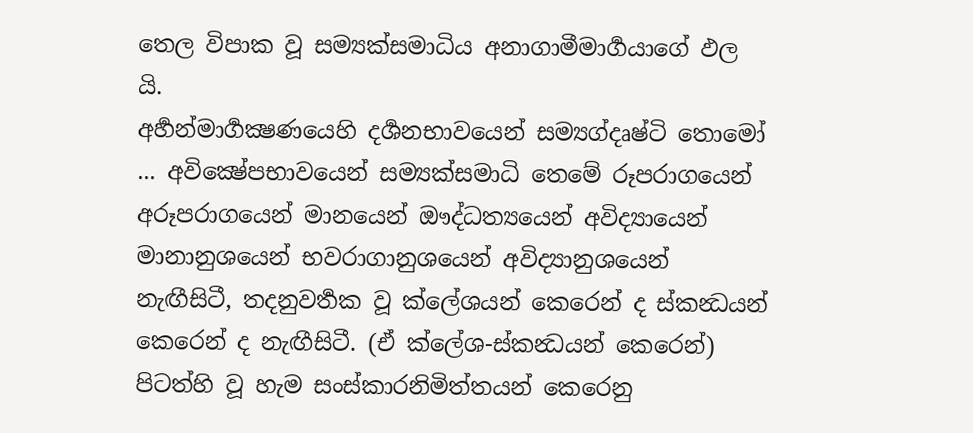තෙල විපාක වූ සම්‍යක්සමාධිය අනාගාමීමාර්‍ගයාගේ ඵල යි.
අර්‍හන්මාර්‍ගක්‍ෂණයෙහි දර්‍ශනභාවයෙන් සම්‍යග්දෘෂ්ටි තොමෝ ... අවික්‍ෂේපභාවයෙන් සම්‍යක්සමාධි තෙමේ රූපරාගයෙන් අරූපරාගයෙන් මානයෙන් ඖද්ධත්‍යයෙන් අවිද්‍යායෙන් මානානුශයෙන් භවරාගානුශයෙන් අවිද්‍යානුශයෙන් නැඟීසිටී, තදනුවර්‍තක වූ ක්ලේශයන් කෙරෙන් ද ස්කන්‍ධයන් කෙරෙන් ද නැඟීසිටී. (ඒ ක්ලේශ-ස්කන්‍ධයන් කෙරෙන්) පිටත්හි වූ හැම සංස්කාරනිමිත්තයන් කෙරෙනු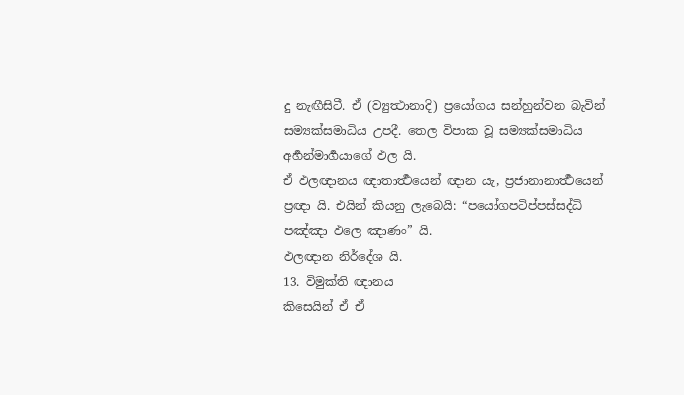දු නැඟීසිටී. ඒ (ව්‍යුත්‍ථානාදි) ප්‍රයෝගය සන්හුන්වන බැවින් සම්‍යක්සමාධිය උපදී. තෙල විපාක වූ සම්‍යක්සමාධිය අර්‍හන්මාර්‍ගයාගේ ඵල යි.
ඒ ඵලඥානය ඥාතාර්‍ත්‍ථයෙන් ඥාන යැ, ප්‍රජානානාර්‍ත්‍ථයෙන් ප්‍රඥා යි. එයින් කියනු ලැබෙයි: “පයෝගපටිප්පස්සද්ධි පඤ්ඤා ඵලෙ ඤාණං” යි.
ඵලඥාන නිර්දේශ යි.
13. විමුක්ති ඥානය
කිසෙයින් ඒ ඒ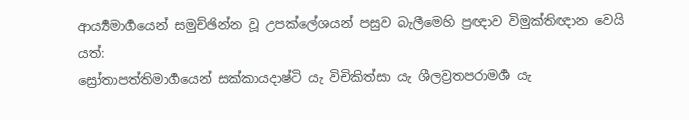ආර්‍ය්‍යමාර්‍ගයෙන් සමුච්ඡින්න වූ උපක්ලේශයන් පසුව බැලීමෙහි ප්‍රඥාව විමුක්තිඥාන වෙයි යත්:
ස්‍රෝතාපත්තිමාර්‍ගයෙන් සක්කායදාෂ්ටි යැ විචිකිත්සා යැ ශීලව්‍රතපරාමර්‍ශ යැ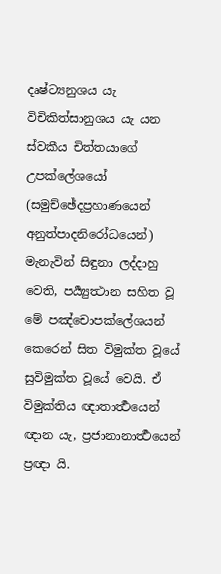දෘෂ්ට්‍යනුශය යැ විචිකිත්සානුශය යැ යන ස්වකීය චිත්තයාගේ උපක්ලේශයෝ (සමුච්ඡේදප්‍රහාණයෙන් අනුත්පාදනිරෝධයෙන්) මැනැවින් සිඳුනා ලද්දාහු වෙති, පර්‍ය්‍යුත්‍ථාන සහිත වූ මේ පඤ්චොපක්ලේශයන් කෙරෙන් සිත විමුක්ත වූයේ සුවිමුක්ත වූයේ වෙයි. ඒ විමුක්තිය ඥාතාර්‍ත්‍ථයෙන් ඥාන යැ, ප්‍රජානානාර්‍ත්‍ථයෙන් ප්‍රඥා යි.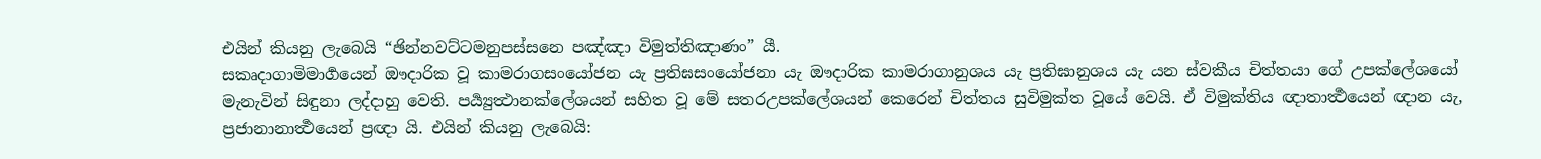එයින් කියනු ලැබෙයි “ඡින්නවට්ටමනුපස්සනෙ පඤ්ඤා විමුත්තිඤාණං” යී.
සකෘදාගාමිමාර්‍ගයෙන් ඖදාරික වූ කාමරාගසංයෝජන යැ ප්‍රතිඝසංයෝජනා යැ ඖදාරික කාමරාගානුශය යැ ප්‍රතිඝානුශය යැ යන ස්වකීය චිත්තයා ගේ උපක්ලේශයෝ මැනැවින් සිඳුනා ලද්දාහු වෙති. පර්‍ය්‍යුත්‍ථානක්ලේශයන් සහිත වූ මේ සතරඋපක්ලේශයන් කෙරෙන් චිත්තය සුවිමුක්ත වූයේ වෙයි. ඒ විමුක්තිය ඥාතාර්‍ත්‍ථයෙන් ඥාන යැ, ප්‍රජානානාර්‍ත්‍ථයෙන් ප්‍රඥා යි. එයින් කියනු ලැබෙයි: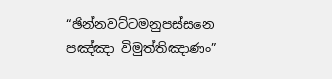“ඡින්නවට්ටමනුපස්සනෙ පඤ්ඤා විමුත්තිඤාණං”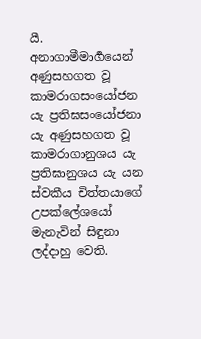යී.
අනාගාමීමාර්‍ගයෙන් අණුසහගත වූ කාමරාගසංයෝජන යැ ප්‍රතිඝසංයෝජනා යැ අණුසහගත වූ කාමරාගානුශය යැ ප්‍රතිඝානුශය යැ යන ස්වකීය චිත්තයාගේ උපක්ලේශයෝ මැනැවින් සිඳුනා ලද්දාහු වෙති.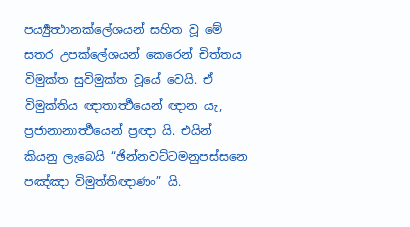පර්‍ය්‍යුත්‍ථානක්ලේශයන් සහිත වූ මේ සතර උපක්ලේශයන් කෙරෙන් චිත්තය විමුක්ත සුවිමුක්ත වූයේ වෙයි. ඒ විමුක්තිය ඥාතාර්‍ත්‍ථයෙන් ඥාන යැ, ප්‍රජානානාර්‍ත්‍ථයෙන් ප්‍රඥා යි. එයින් කියනු ලැබෙයි “ඡින්නවට්ටමනුපස්සනෙ පඤ්ඤා විමුත්තිඥාණං” යි.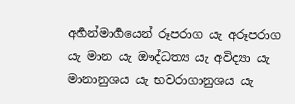අර්‍හන්මාර්‍ගයෙන් රූපරාග යැ අරූපරාග යැ මාන යැ ඖද්ධත්‍ය යැ අවිද්‍යා යැ මානානුශය යැ භවරාගානුශය යැ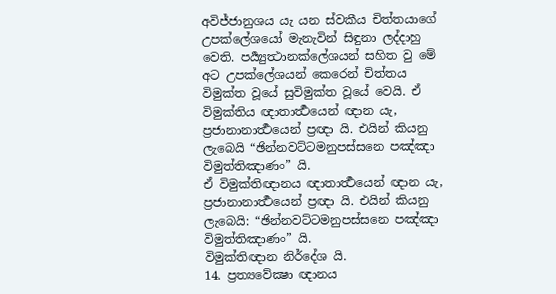අවිජ්ජානුශය යැ යන ස්වකීය චිත්තයාගේ උපක්ලේශයෝ මැනැවින් සිඳුනා ලද්දාහු වෙති. පර්‍ය්‍යුත්‍ථානක්ලේශයන් සහිත වු මේ අට උපක්ලේශයන් කෙරෙන් චිත්තය විමුක්ත වූයේ සුවිමුක්ත වූයේ වෙයි. ඒ විමුක්තිය ඥාතාර්‍ත්‍ථයෙන් ඥාන යැ, ප්‍රජානානාර්‍ත්‍ථයෙන් ප්‍රඥා යි. එයින් කියනු ලැබෙයි “ඡින්නවට්ටමනුපස්සනෙ පඤ්ඤා විමුත්තිඤාණං” යි.
ඒ විමුක්තිඥානය ඥාතාර්‍ත්‍ථයෙන් ඥාන යැ, ප්‍රජානානාර්‍ත්‍ථයෙන් ප්‍රඥා යි. එයින් කියනු ලැබෙයි: “ඡින්නවට්ටමනුපස්සනෙ පඤ්ඤා විමුත්තිඤාණං” යි.
විමුක්තිඥාන නිර්දේශ යි.
14. ප්‍රත්‍යවේක්‍ෂා ඥානය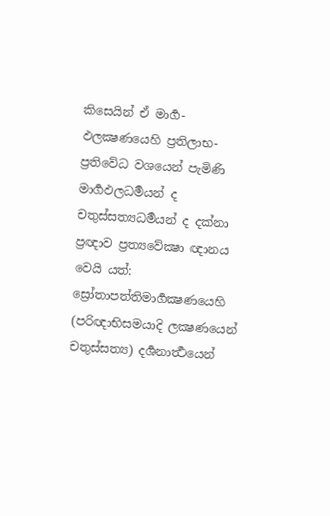කිසෙයින් ඒ මාර්‍ග-ඵලක්‍ෂණයෙහි ප්‍රතිලාභ-ප්‍රතිවේධ වශයෙන් පැමිණි මාර්‍ගඵලධර්‍මයන් ද චතුස්සත්‍යධර්‍මයන් ද දක්නා ප්‍රඥාව ප්‍රත්‍යවේක්‍ෂා ඥානය වෙයි යත්:
ස්‍රෝතාපත්තිමාර්‍ගක්‍ෂණයෙහි (පරිඥාභිසමයාදි ලක්‍ෂණයෙන් චතුස්සත්‍ය) දර්‍ශනාර්‍ත්‍ථයෙන්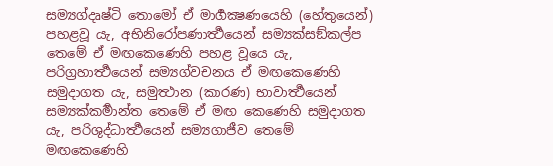සම්‍යග්දෘෂ්ටි තොමෝ ඒ මාර්‍ගක්‍ෂණයෙහි (හේතුයෙන්) පහළවූ යැ, අභිනිරෝපණාර්‍ත්‍ථයෙන් සම්‍යක්සඞ්කල්ප තෙමේ ඒ මඟකෙණෙහි පහළ වූයෙ යැ, පරිග්‍රහාර්‍ත්‍ථයෙන් සම්‍යග්වචනය ඒ මඟකෙණෙහි සමුදාගත යැ, සමුත්‍ථාන (කාරණ) භාවාර්‍ත්‍ථයෙන් සම්‍යක්කර්‍මාන්ත තෙමේ ඒ මඟ කෙණෙහි සමුදාගත යැ, පරිශුද්ධාර්‍ත්‍ථයෙන් සම්‍යගාජීව තෙමේ මඟකෙණෙහි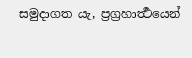සමුදාගත යැ, ප්‍රග්‍රහාර්‍ත්‍ථයෙන්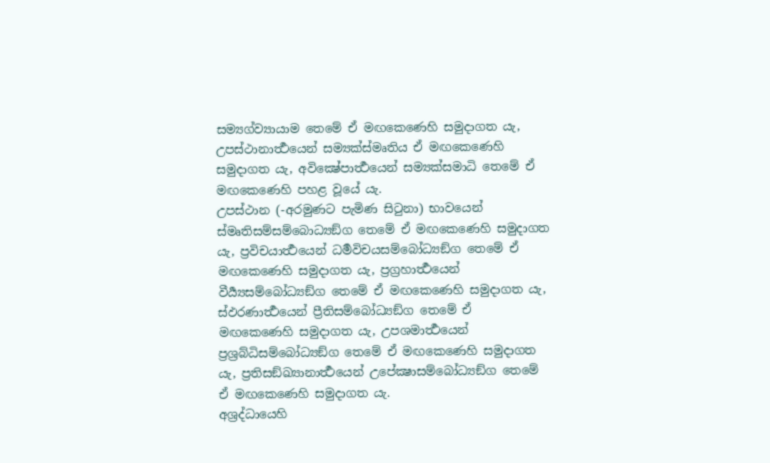සම්‍යග්ව්‍යායාම තෙමේ ඒ මඟකෙණෙහි සමුදාගත යැ, උපස්ථානාර්‍ත්‍ථයෙන් සම්‍යක්ස්මෘතිය ඒ මඟකෙණෙහි සමුදාගත යැ, අවික්‍ෂේපාර්‍ත්‍ථයෙන් සම්‍යක්සමාධි තෙමේ ඒ මඟකෙණෙහි පහළ වූයේ යැ.
උපස්ථාන (-අරමුණට පැමිණ සිටුනා) භාවයෙන් ස්මෘතිසම්සම්බොධ්‍යඞ්ග තෙමේ ඒ මඟකෙණෙහි සමුදාගත යැ, ප්‍රවිචයාර්‍ත්‍ථයෙන් ධර්‍මවිචයසම්බෝධ්‍යඞ්ග තෙමේ ඒ මඟකෙණෙහි සමුදාගත යැ, ප්‍රග්‍රහාර්‍ත්‍ථයෙන් වීර්‍ය්‍යසම්බෝධ්‍යඞ්ග තෙමේ ඒ මඟකෙණෙහි සමුදාගත යැ, ස්ඵරණාර්‍ත්‍ථයෙන් ප්‍රීතිසම්බෝධ්‍යඞ්ග තෙමේ ඒ මඟකෙණෙහි සමුදාගත යැ, උපශමාර්‍ත්‍ථයෙන් ප්‍රශ්‍රබ්ධිසම්බෝධ්‍යඞ්ග තෙමේ ඒ මඟකෙණෙහි සමුදාගත යැ, ප්‍රතිසඞ්ඛ්‍යානාර්‍ත්‍ථයෙන් උපේක්‍ෂාසම්බෝධ්‍යඞ්ග තෙමේ ඒ මඟකෙණෙහි සමුදාගත යැ.
අශ්‍රද්ධායෙහි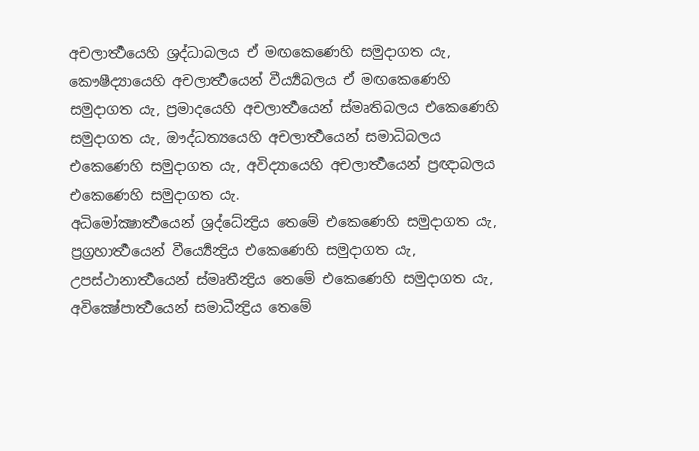අචලාර්‍ත්‍ථයෙහි ශ්‍රද්ධාබලය ඒ මඟකෙණෙහි සමුදාගත යැ, කෞෂීද්‍යායෙහි අචලාර්‍ත්‍ථයෙන් වීර්‍ය්‍යබලය ඒ මඟකෙණෙහි සමුදාගත යැ, ප්‍රමාදයෙහි අචලාර්‍ත්‍ථයෙන් ස්මෘතිබලය එකෙණෙහි සමුදාගත යැ, ඖද්ධත්‍යයෙහි අචලාර්‍ත්‍ථයෙන් සමාධිබලය එකෙණෙහි සමුදාගත යැ, අවිද්‍යායෙහි අචලාර්‍ත්‍ථයෙන් ප්‍රඥාබලය එකෙණෙහි සමුදාගත යැ.
අධිමෝක්‍ෂාර්‍ත්‍ථයෙන් ශ්‍රද්ධේන්‍ද්‍රිය තෙමේ එකෙණෙහි සමුදාගත යැ, ප්‍රග්‍රහාර්‍ත්‍ථයෙන් වීර්‍ය්‍යෙන්‍ද්‍රිය එකෙණෙහි සමුදාගත යැ, උපස්ථානාර්‍ත්‍ථයෙන් ස්මෘතීන්‍ද්‍රිය තෙමේ එකෙණෙහි සමුදාගත යැ, අවික්‍ෂේපාර්‍ත්‍ථයෙන් සමාධීන්‍ද්‍රිය තෙමේ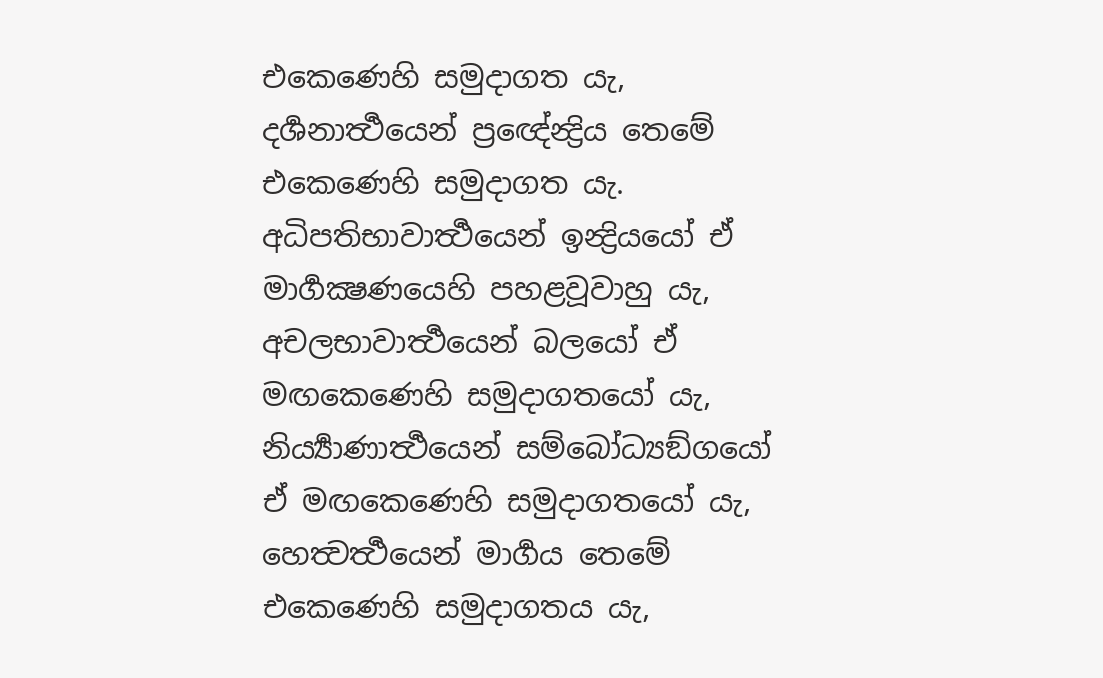එකෙණෙහි සමුදාගත යැ, දර්‍ශනාර්‍ත්‍ථයෙන් ප්‍රඥේන්‍ද්‍රිය තෙමේ එකෙණෙහි සමුදාගත යැ.
අධිපතිභාවාර්‍ත්‍ථයෙන් ඉන්‍ද්‍රියයෝ ඒ මාර්‍ගක්‍ෂණයෙහි පහළවූවාහු යැ, අචලභාවාර්‍ත්‍ථයෙන් බලයෝ ඒ මඟකෙණෙහි සමුදාගතයෝ යැ, නිර්‍ය්‍යාණාර්‍ත්‍ථයෙන් සම්බෝධ්‍යඞ්ගයෝ ඒ මඟකෙණෙහි සමුදාගතයෝ යැ, හෙත්‍වර්‍ත්‍ථයෙන් මාර්‍ගය තෙමේ එකෙණෙහි සමුදාගතය යැ,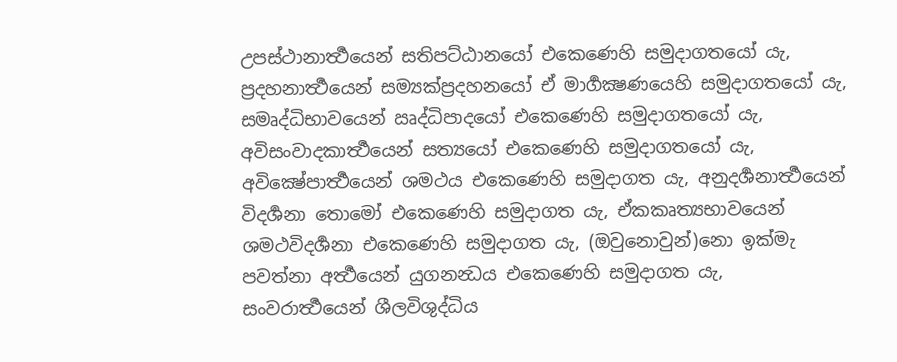උපස්ථානාර්‍ත්‍ථයෙන් සතිපට්ඨානයෝ එකෙණෙහි සමුදාගතයෝ යැ, ප්‍රදහනාර්‍ත්‍ථයෙන් සම්‍යක්ප්‍රදහනයෝ ඒ මාර්‍ගක්‍ෂණයෙහි සමුදාගතයෝ යැ, සමෘද්ධිභාවයෙන් ඍද්ධිපාදයෝ එකෙණෙහි සමුදාගතයෝ යැ, අවිසංවාදකාර්‍ත්‍ථයෙන් සත්‍යයෝ එකෙණෙහි සමුදාගතයෝ යැ, අවික්‍ෂේපාර්‍ත්‍ථයෙන් ශමථය එකෙණෙහි සමුදාගත යැ, අනුදර්‍ශනාර්‍ත්‍ථයෙන් විදර්‍ශනා තොමෝ එකෙණෙහි සමුදාගත යැ, ඒකකෘත්‍යභාවයෙන් ශමථවිදර්‍ශනා එකෙණෙහි සමුදාගත යැ, (ඔවුනොවුන්)නො ඉක්මැ පවත්නා අර්‍ත්‍ථයෙන් යුගනන්‍ධය එකෙණෙහි සමුදාගත යැ, සංවරාර්‍ත්‍ථයෙන් ශීලවිශුද්ධිය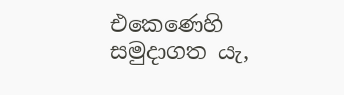එකෙණෙහි සමුදාගත යැ,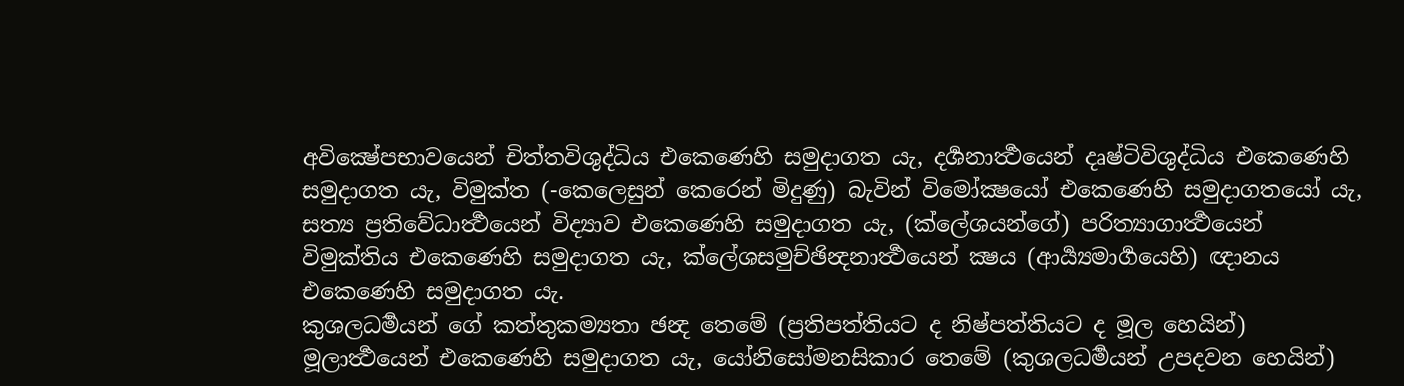අවික්‍ෂේපභාවයෙන් චිත්තවිශුද්ධිය එකෙණෙහි සමුදාගත යැ, දර්‍ශනාර්‍ත්‍ථයෙන් දෘෂ්ටිවිශුද්ධිය එකෙණෙහි සමුදාගත යැ, විමුක්ත (-කෙලෙසුන් කෙරෙන් මිදුණු) බැවින් විමෝක්‍ෂයෝ එකෙණෙහි සමුදාගතයෝ යැ, සත්‍ය ප්‍රතිවේධාර්‍ත්‍ථයෙන් විද්‍යාව එකෙණෙහි සමුදාගත යැ, (ක්ලේශයන්ගේ) පරිත්‍යාගාර්‍ත්‍ථයෙන් විමුක්තිය එකෙණෙහි සමුදාගත යැ, ක්ලේශසමුච්ඡින්‍දනාර්‍ත්‍ථයෙන් ක්‍ෂය (ආර්‍ය්‍යමාර්‍ගයෙහි) ඥානය එකෙණෙහි සමුදාගත යැ.
කුශලධර්‍මයන් ගේ කත්තුකම්‍යතා ඡන්‍ද තෙමේ (ප්‍රතිපත්තියට ද නිෂ්පත්තියට ද මූල හෙයින්) මූලාර්‍ත්‍ථයෙන් එකෙණෙහි සමුදාගත යැ, යෝනිසෝමනසිකාර තෙමේ (කුශලධර්‍මයන් උපදවන හෙයින්)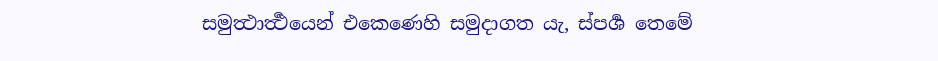සමුත්‍ථාර්‍ත්‍ථයෙන් එකෙණෙහි සමුදාගත යැ, ස්පර්‍ශ තෙමේ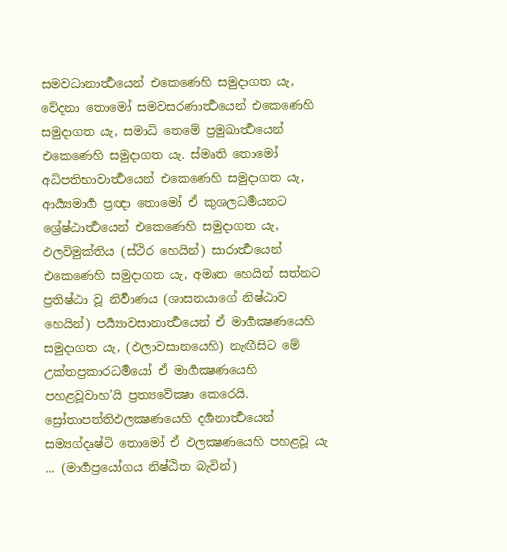සමවධානාර්‍ත්‍ථයෙන් එකෙණෙහි සමුදාගත යැ, වේදනා තොමෝ සමවසරණාර්‍ත්‍ථයෙන් එකෙණෙහි සමුදාගත යැ, සමාධි තෙමේ ප්‍රමුඛාර්‍ත්‍ථයෙන් එකෙණෙහි සමුදාගත යැ. ස්මෘති තොමෝ අධිපතිභාවාර්‍ත්‍ථයෙන් එකෙණෙහි සමුදාගත යැ, ආර්‍ය්‍යමාර්‍ග ප්‍රඥා තොමෝ ඒ කුශලධර්‍මයනට ශ්‍රේෂ්ඨාර්‍ත්‍ථයෙන් එකෙණෙහි සමුදාගත යැ, ඵලවිමුක්තිය (ස්ථිර හෙයින්) සාරාර්‍ත්‍ථයෙන් එකෙණෙහි සමුදාගත යැ, අමෘත හෙයින් සත්නට ප්‍රතිෂ්ඨා වූ නිර්‍වාණය (ශාසනයාගේ නිෂ්ඨාව හෙයින්) පර්‍ය්‍යාවසානාර්‍ත්‍ථයෙන් ඒ මාර්‍ගක්‍ෂණයෙහි සමුදාගත යැ, (ඵලාවසානයෙහි) නැඟීසිට මේ උක්තප්‍රකාරධර්‍මයෝ ඒ මාර්‍ගක්‍ෂණයෙහි පහළවූවාහ’යි ප්‍රත්‍යවේක්‍ෂා කෙරෙයි.
ස්‍රෝතාපත්තිඵලක්‍ෂණයෙහි දර්‍ශනාර්‍ත්‍ථයෙන් සම්‍යග්දෘෂ්ටි තොමෝ ඒ ඵලක්‍ෂණයෙහි පහළවූ යැ ... (මාර්‍ගප්‍රයෝගය නිෂ්ඨිත බැවින්)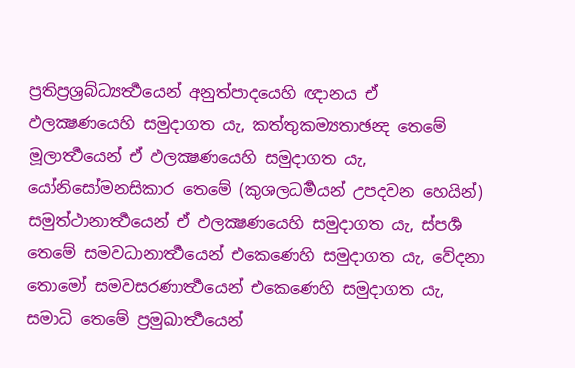ප්‍රතිප්‍රශ්‍රබ්ධ්‍යර්‍ත්‍ථයෙන් අනුත්පාදයෙහි ඥානය ඒ ඵලක්‍ෂණයෙහි සමුදාගත යැ, කත්තුකම්‍යතාඡන්‍ද තෙමේ මූලාර්‍ත්‍ථයෙන් ඒ ඵලක්‍ෂණයෙහි සමුදාගත යැ, යෝනිසෝමනසිකාර තෙමේ (කුශලධර්‍මයන් උපදවන හෙයින්) සමුත්ථානාර්‍ත්‍ථයෙන් ඒ ඵලක්‍ෂණයෙහි සමුදාගත යැ, ස්පර්‍ශ තෙමේ සමවධානාර්‍ත්‍ථයෙන් එකෙණෙහි සමුදාගත යැ, වේදනා තොමෝ සමවසරණාර්‍ත්‍ථයෙන් එකෙණෙහි සමුදාගත යැ, සමාධි තෙමේ ප්‍රමුඛාර්‍ත්‍ථයෙන්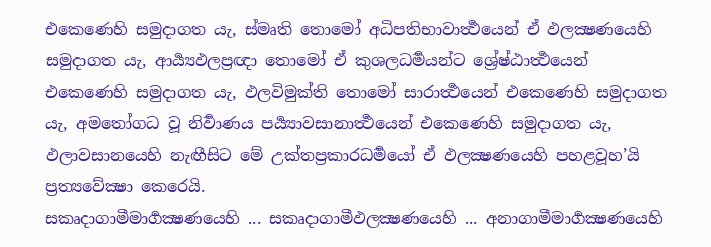එකෙණෙහි සමුදාගත යැ, ස්මෘති තොමෝ අධිපතිභාවාර්‍ත්‍ථයෙන් ඒ ඵලක්‍ෂණයෙහි සමුදාගත යැ, ආර්‍ය්‍යඵලප්‍රඥා තොමෝ ඒ කුශලධර්‍මයන්ට ශ්‍රේෂ්ඨාර්‍ත්‍ථයෙන් එකෙණෙහි සමුදාගත යැ, ඵලවිමුක්ති තොමෝ සාරාර්‍ත්‍ථයෙන් එකෙණෙහි සමුදාගත යැ, අමතෝගධ වූ නිර්‍වාණය පර්‍ය්‍යාවසානාර්‍ත්‍ථයෙන් එකෙණෙහි සමුදාගත යැ, ඵලාවසානයෙහි නැඟීසිට මේ උක්තප්‍රකාරධර්‍මයෝ ඒ ඵලක්‍ෂණයෙහි පහළවූහ’යි ප්‍රත්‍යවේක්‍ෂා කෙරෙයි.
සකෘදාගාමීමාර්‍ගක්‍ෂණයෙහි ... සකෘදාගාමීඵලක්‍ෂණයෙහි ... අනාගාමීමාර්‍ගක්‍ෂණයෙහි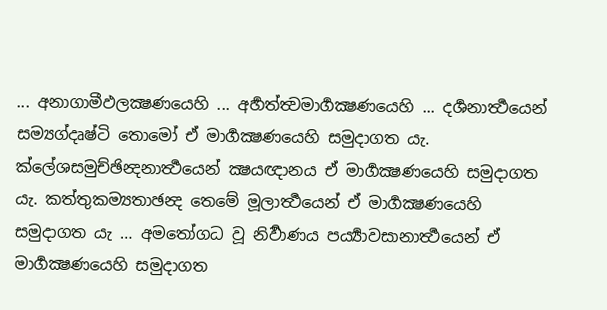... අනාගාමීඵලක්‍ෂණයෙහි ... අර්‍හත්ත්‍වමාර්‍ගක්‍ෂණයෙහි ... දර්‍ශනාර්‍ත්‍ථයෙන් සම්‍යග්දෘෂ්ටි තොමෝ ඒ මාර්‍ගක්‍ෂණයෙහි සමුදාගත යැ. ක්ලේශසමුච්ඡින්‍දනාර්‍ත්‍ථයෙන් ක්‍ෂයඥානය ඒ මාර්‍ගක්‍ෂණයෙහි සමුදාගත යැ. කත්තුකම්‍යතාඡන්‍ද තෙමේ මූලාර්‍ත්‍ථයෙන් ඒ මාර්‍ගක්‍ෂණයෙහි සමුදාගත යැ … අමතෝගධ වූ නිර්‍වාණය පර්‍ය්‍යාවසානාර්‍ත්‍ථයෙන් ඒ මාර්‍ගක්‍ෂණයෙහි සමුදාගත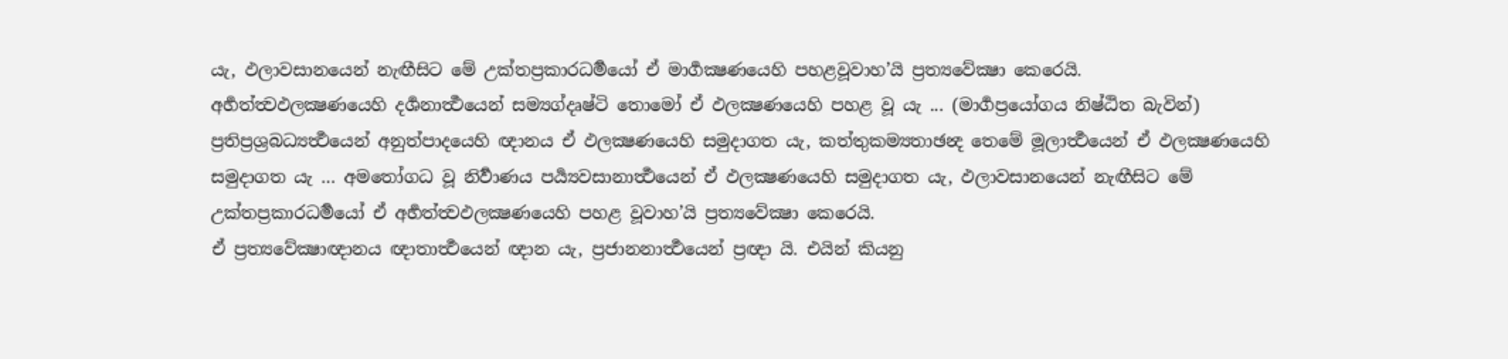යැ, ඵලාවසානයෙන් නැඟීසිට මේ උක්තප්‍රකාරධර්‍මයෝ ඒ මාර්‍ගක්‍ෂණයෙහි පහළවූවාහ’යි ප්‍රත්‍යවේක්‍ෂා කෙරෙයි.
අර්‍හත්ත්‍වඵලක්‍ෂණයෙහි දර්‍ශනාර්‍ත්‍ථයෙන් සම්‍යග්දෘෂ්ටි තොමෝ ඒ ඵලක්‍ෂණයෙහි පහළ වූ යැ ... (මාර්‍ගප්‍රයෝගය නිෂ්ඨිත බැවින්) ප්‍රතිප්‍රශ්‍රබධ්‍යර්‍ත්‍ථයෙන් අනුත්පාදයෙහි ඥානය ඒ ඵලක්‍ෂණයෙහි සමුදාගත යැ, කත්තුකම්‍යතාඡන්‍ද තෙමේ මූලාර්‍ත්‍ථයෙන් ඒ ඵලක්‍ෂණයෙහි සමුදාගත යැ … අමතෝගධ වූ නිර්‍වාණය පර්‍ය්‍යවසානාර්‍ත්‍ථයෙන් ඒ ඵලක්‍ෂණයෙහි සමුදාගත යැ, ඵලාවසානයෙන් නැඟීසිට මේ උක්තප්‍රකාරධර්‍මයෝ ඒ අර්‍හත්ත්‍වඵලක්‍ෂණයෙහි පහළ වූවාහ’යි ප්‍රත්‍යවේක්‍ෂා කෙරෙයි.
ඒ ප්‍රත්‍යවේක්‍ෂාඥානය ඥාතාර්‍ත්‍ථයෙන් ඥාන යැ, ප්‍රජානනාර්‍ත්‍ථයෙන් ප්‍රඥා යි. එයින් කියනු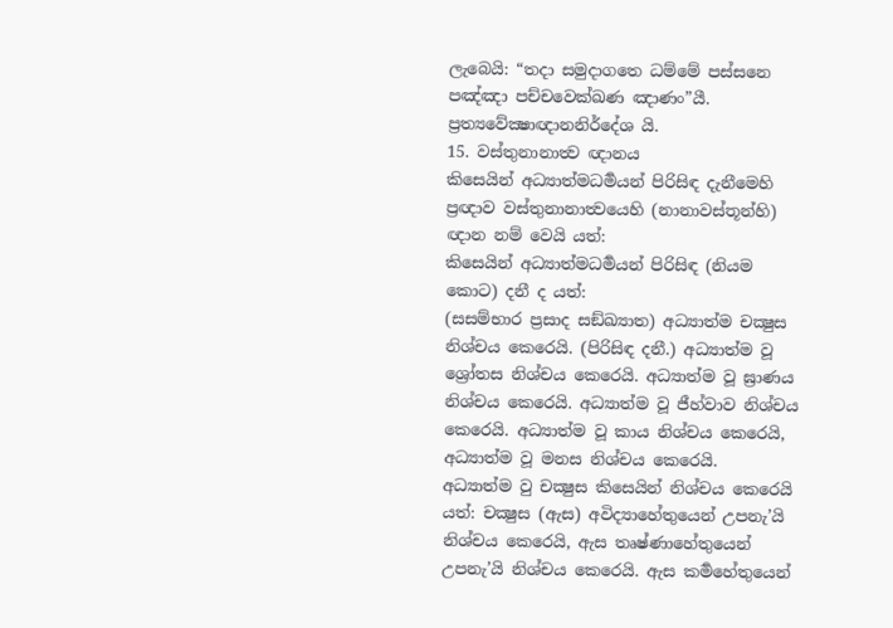ලැබෙයි: “තදා සමුදාගතෙ ධම්මේ පස්සනෙ පඤ්ඤා පච්චවෙක්ඛණ ඤාණං”යී.
ප්‍රත්‍යවේක්‍ෂාඥානනිර්දේශ යි.
15. වස්තුනානාත්‍ව ඥානය
කිසෙයින් අධ්‍යාත්මධර්‍මයන් පිරිසිඳ දැනීමෙහි ප්‍රඥාව වස්තුනානාත්‍වයෙහි (නානාවස්තූන්හි) ඥාන නම් වෙයි යත්:
කිසෙයින් අධ්‍යාත්මධර්‍මයන් පිරිසිඳ (නියම කොට) දනී ද යත්:
(සසම්භාර ප්‍රසාද සඞ්ඛ්‍යාත) අධ්‍යාත්ම චක්‍ෂුස නිශ්චය කෙරෙයි. (පිරිසිඳ දනී.) අධ්‍යාත්ම වූ ශ්‍රෝතස නිශ්චය කෙරෙයි. අධ්‍යාත්ම වූ ඝ්‍රාණය නිශ්චය කෙරෙයි. අධ්‍යාත්ම වූ ජීහ්වාව නිශ්චය කෙරෙයි. අධ්‍යාත්ම වූ කාය නිශ්චය කෙරෙයි, අධ්‍යාත්ම වූ මනස නිශ්චය කෙරෙයි.
අධ්‍යාත්ම වු චක්‍ෂුස කිසෙයින් නිශ්චය කෙරෙයි යත්: චක්‍ෂුස (ඇස) අවිද්‍යාහේතුයෙන් උපනැ’යි නිශ්චය කෙරෙයි, ඇස තෘෂ්ණාහේතුයෙන් උපනැ’යි නිශ්චය කෙරෙයි. ඇස කර්‍මහේතුයෙන්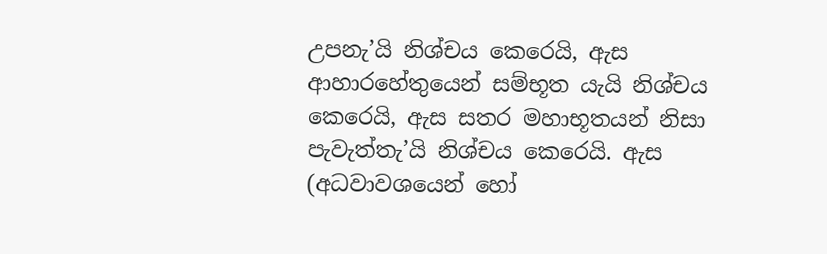උපනැ’යි නිශ්චය කෙරෙයි, ඇස ආහාරහේතුයෙන් සම්භූත යැයි නිශ්චය කෙරෙයි, ඇස සතර මහාභූතයන් නිසා පැවැත්තැ’යි නිශ්චය කෙරෙයි. ඇස (අධවාවශයෙන් හෝ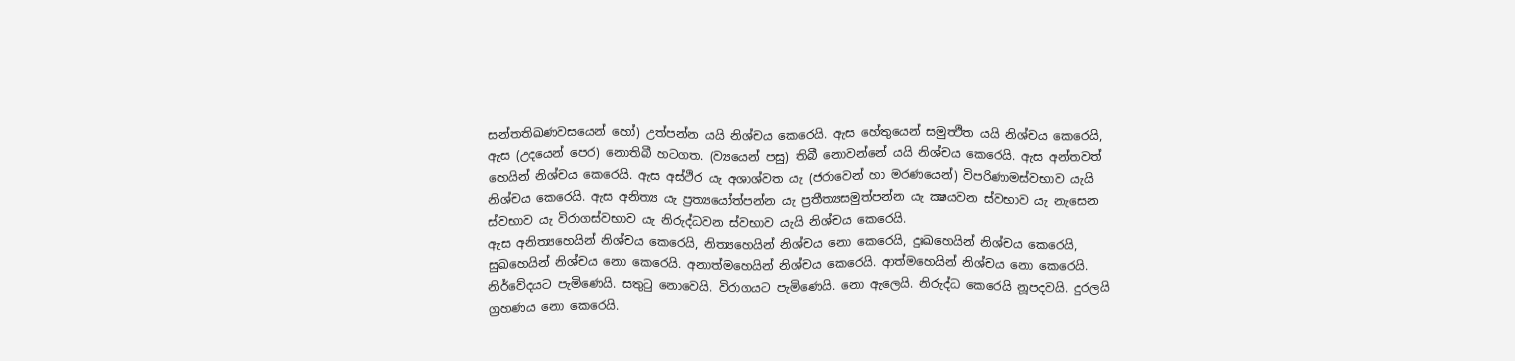සන්තතිඛණවසයෙන් හෝ) උත්පන්න යයි නිශ්චය කෙරෙයි. ඇස හේතුයෙන් සමුත්‍ථිත යයි නිශ්චය කෙරෙයි, ඇස (උදයෙන් පෙර) නොතිබී හටගත. (ව්‍යයෙන් පසු) තිබී නොවන්නේ යයි නිශ්චය කෙරෙයි. ඇස අන්තවත් හෙයින් නිශ්චය කෙරෙයි. ඇස අස්ථිර යැ අශාශ්වත යැ (ජරාවෙන් හා මරණයෙන්) විපරිණාමස්වභාව යැයි නිශ්චය කෙරෙයි. ඇස අනිත්‍ය යැ ප්‍රත්‍යයෝත්පන්න යැ ප්‍රතීත්‍යසමුත්පන්න යැ ක්‍ෂයවන ස්වභාව යැ නැසෙන ස්වභාව යැ විරාගස්වභාව යැ නිරුද්ධවන ස්වභාව යැයි නිශ්චය කෙරෙයි.
ඇස අනිත්‍යහෙයින් නිශ්චය කෙරෙයි, නිත්‍යහෙයින් නිශ්චය නො කෙරෙයි, දුඃඛහෙයින් නිශ්චය කෙරෙයි, සුඛහෙයින් නිශ්චය නො කෙරෙයි. අනාත්මහෙයින් නිශ්චය කෙරෙයි. ආත්මහෙයින් නිශ්චය නො කෙරෙයි. නිර්වේදයට පැමිණෙයි. සතුටු නොවෙයි. විරාගයට පැමිණෙයි. නො ඇලෙයි. නිරුද්ධ කෙරෙයි නූපදවයි. දුරලයි ග්‍රහණය නො කෙරෙයි.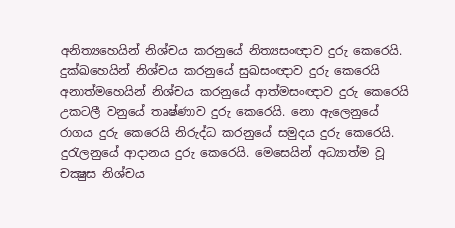අනිත්‍යහෙයින් නිශ්චය කරනුයේ නිත්‍යසංඥාව දුරු කෙරෙයි. දුක්ඛහෙයින් නිශ්චය කරනුයේ සුඛසංඥාව දුරු කෙරෙයි අනාත්මහෙයින් නිශ්චය කරනුයේ ආත්මසංඥාව දුරු කෙරෙයි උකටලී වනුයේ තෘෂ්ණාව දුරු කෙරෙයි. නො ඇලෙනුයේ රාගය දුරු කෙරෙයි නිරුද්ධ කරනුයේ සමුදය දුරු කෙරෙයි. දුරැලනුයේ ආදානය දුරු කෙරෙයි. මෙසෙයින් අධ්‍යාත්ම වූ චක්‍ෂුස නිශ්චය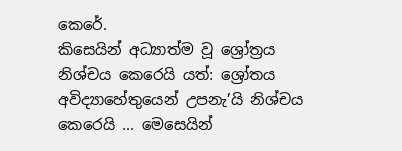කෙරේ.
කිසෙයින් අධ්‍යාත්ම වූ ශ්‍රෝත්‍රය නිශ්චය කෙරෙයි යත්: ශ්‍රෝතය අවිද්‍යාහේතුයෙන් උපනැ’යි නිශ්චය කෙරෙයි ... මෙසෙයින්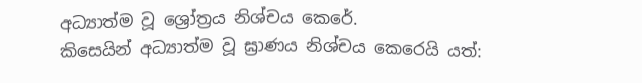අධ්‍යාත්ම වූ ශ්‍රෝත්‍රය නිශ්චය කෙරේ.
කිසෙයින් අධ්‍යාත්ම වූ ඝ්‍රාණය නිශ්චය කෙරෙයි යත්: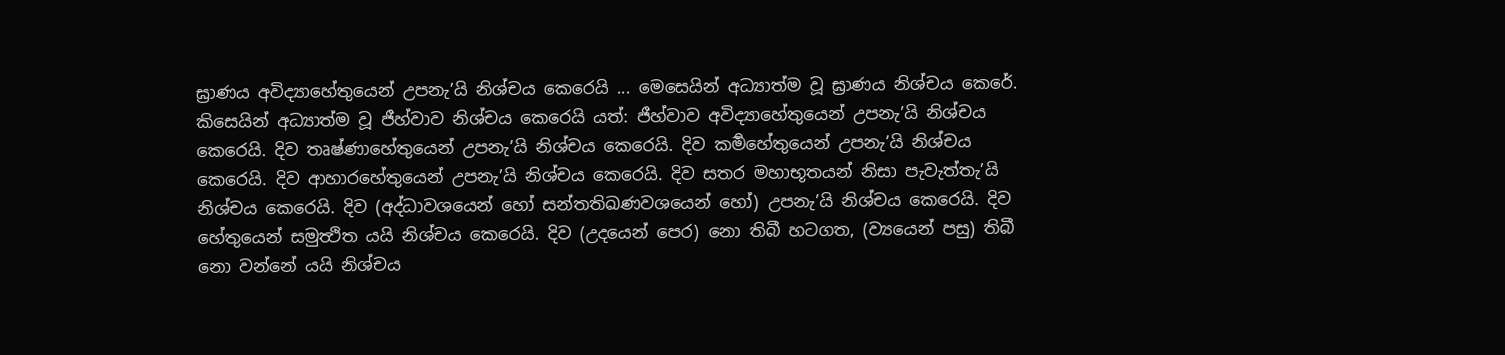ඝ්‍රාණය අවිද්‍යාහේතුයෙන් උපනැ’යි නිශ්චය කෙරෙයි ... මෙසෙයින් අධ්‍යාත්ම වූ ඝ්‍රාණය නිශ්චය කෙරේ.
කිසෙයින් අධ්‍යාත්ම වූ ජීහ්වාව නිශ්චය කෙරෙයි යත්: ජීහ්වාව අවිද්‍යාහේතුයෙන් උපනැ’යි නිශ්චය කෙරෙයි. දිව තෘෂ්ණාහේතුයෙන් උපනැ’යි නිශ්චය කෙරෙයි. දිව කර්‍මහේතුයෙන් උපනැ’යි නිශ්චය කෙරෙයි. දිව ආහාරහේතුයෙන් උපනැ’යි නිශ්චය කෙරෙයි. දිව සතර මහාභූතයන් නිසා පැවැත්තැ’යි නිශ්චය කෙරෙයි. දිව (අද්ධාවශයෙන් හෝ සන්තතිඛණවශයෙන් හෝ) උපනැ’යි නිශ්චය කෙරෙයි. දිව හේතුයෙන් සමුත්‍ථිත යයි නිශ්චය කෙරෙයි. දිව (උදයෙන් පෙර) නො තිබී හටගත, (ව්‍යයෙන් පසු) තිබී නො වන්නේ යයි නිශ්චය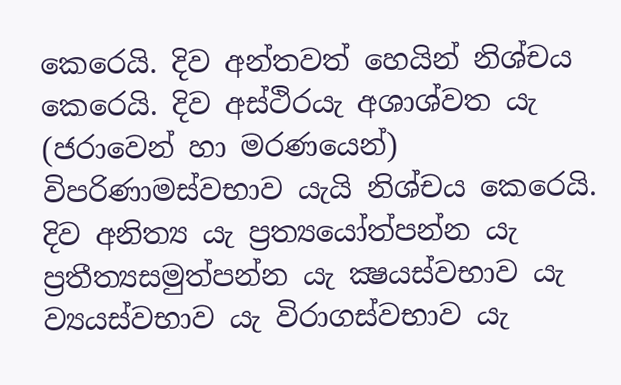කෙරෙයි. දිව අන්තවත් හෙයින් නිශ්චය කෙරෙයි. දිව අස්ථිරයැ අශාශ්වත යැ (ජරාවෙන් හා මරණයෙන්) විපරිණාමස්වභාව යැයි නිශ්චය කෙරෙයි. දිව අනිත්‍ය යැ ප්‍රත්‍යයෝත්පන්න යැ ප්‍රතීත්‍යසමුත්පන්න යැ ක්‍ෂයස්වභාව යැ ව්‍යයස්වභාව යැ විරාගස්වභාව යැ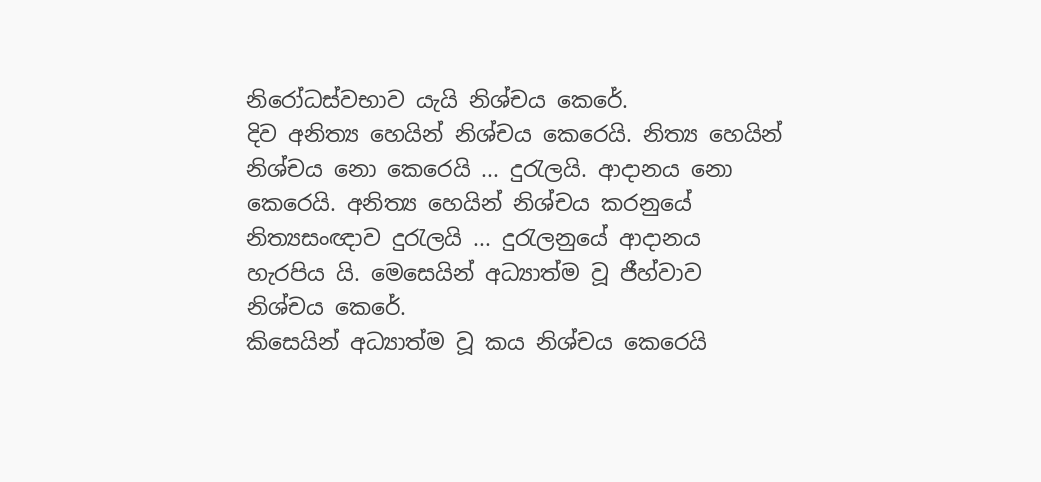නිරෝධස්වභාව යැයි නිශ්චය කෙරේ.
දිව අනිත්‍ය හෙයින් නිශ්චය කෙරෙයි. නිත්‍ය හෙයින් නිශ්චය නො කෙරෙයි ... දුරැලයි. ආදානය නො කෙරෙයි. අනිත්‍ය හෙයින් නිශ්චය කරනුයේ නිත්‍යසංඥාව දුරැලයි ... දුරැලනුයේ ආදානය හැරපිය යි. මෙසෙයින් අධ්‍යාත්ම වූ ජීහ්වාව නිශ්චය කෙරේ.
කිසෙයින් අධ්‍යාත්ම වූ කය නිශ්චය කෙරෙයි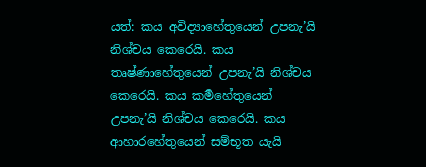යත්: කය අවිද්‍යාහේතුයෙන් උපනැ’යි නිශ්චය කෙරෙයි. කය තෘෂ්ණාහේතුයෙන් උපනැ’යි නිශ්චය කෙරෙයි. කය කර්‍මහේතුයෙන් උපනැ’යි නිශ්චය කෙරෙයි. කය ආහාරහේතුයෙන් සම්භූත යැයි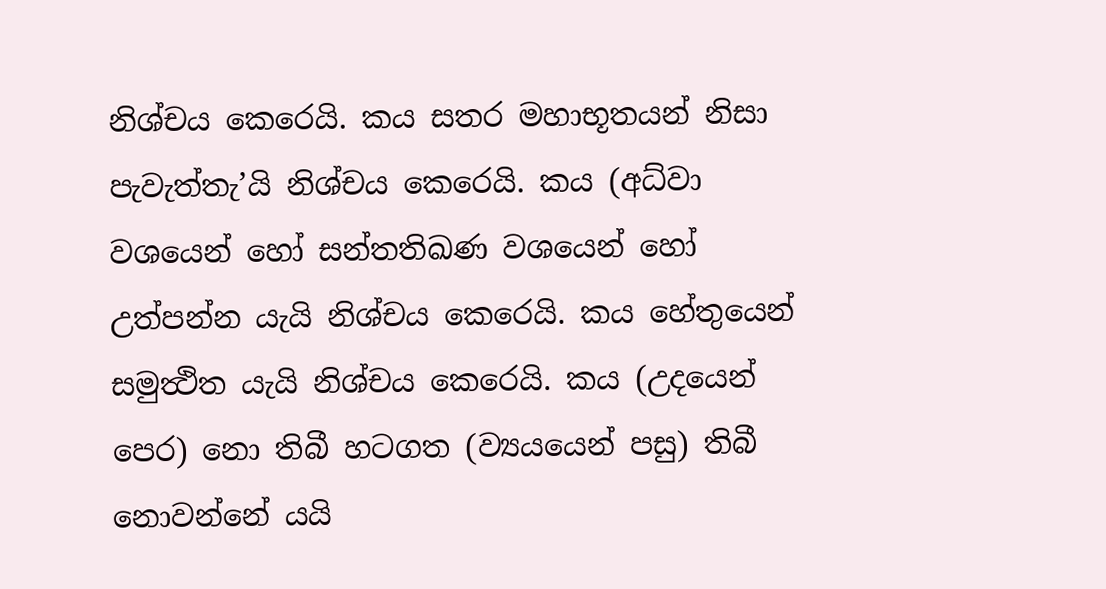නිශ්චය කෙරෙයි. කය සතර මහාභූතයන් නිසා පැවැත්තැ’යි නිශ්චය කෙරෙයි. කය (අධ්වා වශයෙන් හෝ සන්තතිඛණ වශයෙන් හෝ උත්පන්න යැයි නිශ්චය කෙරෙයි. කය හේතුයෙන් සමුත්‍ථිත යැයි නිශ්චය කෙරෙයි. කය (උදයෙන් පෙර) නො තිබී හටගත (ව්‍යයයෙන් පසු) තිබී නොවන්නේ යයි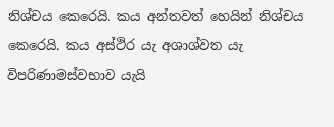නිශ්චය කෙරෙයි. කය අන්තවත් හෙයින් නිශ්චය කෙරෙයි. කය අස්ථිර යැ අශාශ්වත යැ විපරිණාමස්වභාව යැයි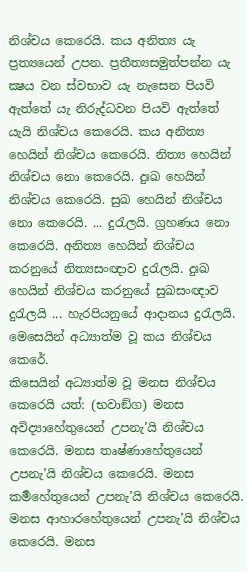නිශ්චය කෙරෙයි. කය අනිත්‍ය යැ ප්‍රත්‍යයෙන් උපන. ප්‍රතීත්‍යසමුත්පන්න යැ ක්‍ෂය වන ස්වභාව යැ නැසෙන පියවි ඇත්තේ යැ නිරුද්ධවන පියවි ඇත්තේ යැයි නිශ්චය කෙරෙයි. කය අනිත්‍ය හෙයින් නිශ්චය කෙරෙයි. නිත්‍ය හෙයින් නිශ්චය නො කෙරෙයි. දුඃඛ හෙයින් නිශ්චය කෙරෙයි. සුඛ හෙයින් නිශ්චය නො කෙරෙයි. ... දුරැලයි. ග්‍රහණය නො කෙරෙයි. අනිත්‍ය හෙයින් නිශ්චය කරනුයේ නිත්‍යසංඥාව දුරැලයි. දුඃඛ හෙයින් නිශ්චය කරනුයේ සුඛසංඥාව දුරැලයි ... හැරපියනුයේ ආදානය දුරැලයි. මෙසෙයින් අධ්‍යාත්ම වූ කය නිශ්චය කෙරේ.
කිසෙයින් අධ්‍යාත්ම වූ මනස නිශ්චය කෙරෙයි යත්: (භවාඞ්ග) මනස අවිද්‍යාහේතුයෙන් උපනැ’යි නිශ්චය කෙරෙයි. මනස තෘෂ්ණාහේතුයෙන් උපනැ’යි නිශ්චය කෙරෙයි. මනස කර්‍මහේතුයෙන් උපනැ’යි නිශ්චය කෙරෙයි. මනස ආහාරහේතුයෙන් උපනැ’යි නිශ්චය කෙරෙයි. මනස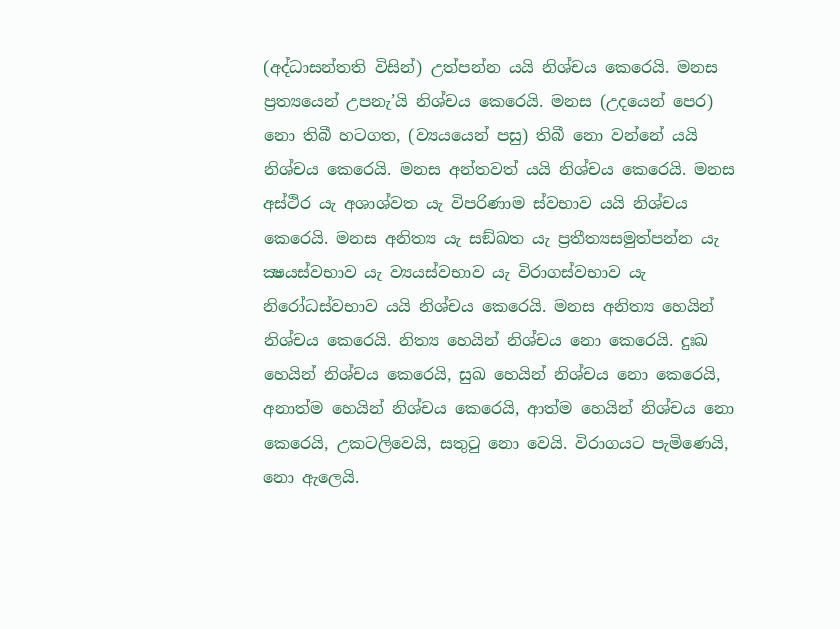(අද්ධාසන්තති විසින්) උත්පන්න යයි නිශ්චය කෙරෙයි. මනස ප්‍රත්‍යයෙන් උපනැ’යි නිශ්චය කෙරෙයි. මනස (උදයෙන් පෙර) නො තිබී හටගත, (ව්‍යයයෙන් පසු) තිබී නො වන්නේ යයි නිශ්චය කෙරෙයි. මනස අන්තවත් යයි නිශ්චය කෙරෙයි. මනස අස්ථිර යැ අශාශ්වත යැ විපරිණාම ස්වභාව යයි නිශ්චය කෙරෙයි. මනස අනිත්‍ය යැ සඞ්ඛත යැ ප්‍රතීත්‍යසමුත්පන්න යැ ක්‍ෂයස්වභාව යැ ව්‍යයස්වභාව යැ විරාගස්වභාව යැ නිරෝධස්වභාව යයි නිශ්චය කෙරෙයි. මනස අනිත්‍ය හෙයින් නිශ්චය කෙරෙයි. නිත්‍ය හෙයින් නිශ්චය නො කෙරෙයි. දුඃඛ හෙයින් නිශ්චය කෙරෙයි, සුඛ හෙයින් නිශ්චය නො කෙරෙයි, අනාත්ම හෙයින් නිශ්චය කෙරෙයි, ආත්ම හෙයින් නිශ්චය නො කෙරෙයි, උකටලිවෙයි, සතුටු නො වෙයි. විරාගයට පැමිණෙයි, නො ඇලෙයි.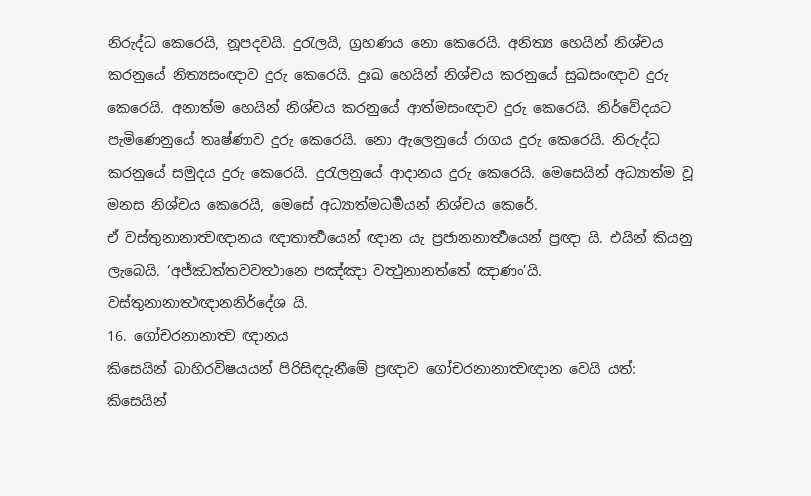නිරුද්ධ කෙරෙයි, නූපදවයි. දුරැලයි, ග්‍රහණය නො කෙරෙයි. අනිත්‍ය හෙයින් නිශ්චය කරනුයේ නිත්‍යසංඥාව දුරු කෙරෙයි. දුඃඛ හෙයින් නිශ්චය කරනුයේ සුඛසංඥාව දුරු කෙරෙයි. අනාත්ම හෙයින් නිශ්චය කරනුයේ ආත්මසංඥාව දුරු කෙරෙයි. නිර්වේදයට පැමිණෙනුයේ තෘෂ්ණාව දුරු කෙරෙයි. නො ඇලෙනුයේ රාගය දුරු කෙරෙයි. නිරුද්ධ කරනුයේ සමුදය දුරු කෙරෙයි. දුරැලනුයේ ආදානය දුරු කෙරෙයි. මෙසෙයින් අධ්‍යාත්ම වූ මනස නිශ්චය කෙරෙයි, මෙසේ අධ්‍යාත්මධර්‍මයන් නිශ්චය කෙරේ.
ඒ වස්තුනානාත්‍වඥානය ඥාතාර්‍ත්‍ථයෙන් ඥාන යැ ප්‍රජානනාර්‍ත්‍ථයෙන් ප්‍රඥා යි. එයින් කියනු ලැබෙයි. ‘අජ්ඣත්තවවත්‍ථානෙ පඤ්ඤා වත්‍ථුනානත්තේ ඤාණං’යි.
වස්තුනානාත්‍ථඥානනිර්දේශ යි.
16. ගෝචරනානාත්‍ව ඥානය
කිසෙයින් බාහිරවිෂයයන් පිරිසිඳදැනීමේ ප්‍රඥාව ගෝචරනානාත්‍වඥාන වෙයි යත්:
කිසෙයින්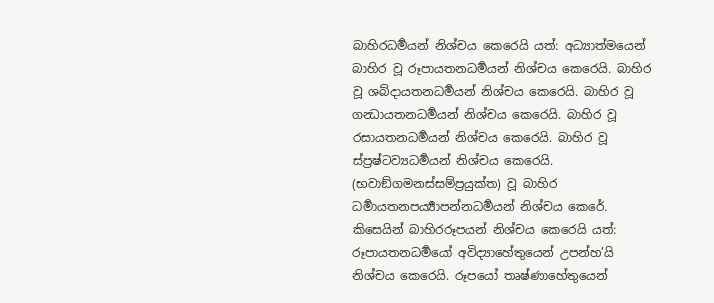බාහිරධර්‍මයන් නිශ්චය කෙරෙයි යත්: අධ්‍යාත්මයෙන් බාහිර වූ රූපායතනධර්‍මයන් නිශ්චය කෙරෙයි. බාහිර වූ ශබ්දායතනධර්‍මයන් නිශ්චය කෙරෙයි. බාහිර වූ ගන්‍ධායතනධර්‍මයන් නිශ්චය කෙරෙයි. බාහිර වූ රසායතනධර්‍මයන් නිශ්චය කෙරෙයි. බාහිර වූ ස්ප්‍රෂ්ටව්‍යධර්‍මයන් නිශ්චය කෙරෙයි. (භවාඞ්ගමනස්සම්ප්‍රයුක්ත) වූ බාහිර ධර්‍මායතනපර්‍ය්‍යාපන්නධර්‍මයන් නිශ්චය කෙරේ.
කිසෙයින් බාහිරරූපයන් නිශ්චය කෙරෙයි යත්: රූපායතනධර්‍මයෝ අවිද්‍යාහේතුයෙන් උපන්හ’යි නිශ්චය කෙරෙයි. රූපයෝ තෘෂ්ණාහේතුයෙන්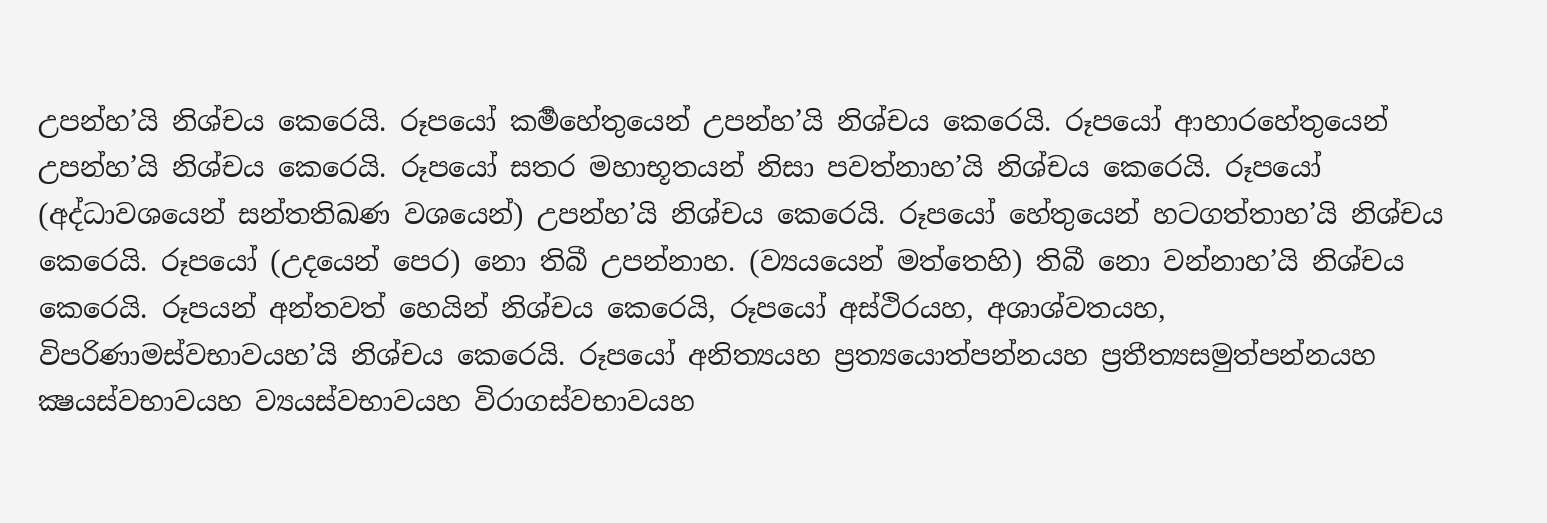උපන්හ’යි නිශ්චය කෙරෙයි. රූපයෝ කර්‍මහේතුයෙන් උපන්හ’යි නිශ්චය කෙරෙයි. රූපයෝ ආහාරහේතුයෙන් උපන්හ’යි නිශ්චය කෙරෙයි. රූපයෝ සතර මහාභූතයන් නිසා පවත්නාහ’යි නිශ්චය කෙරෙයි. රූපයෝ (අද්ධාවශයෙන් සන්තතිඛණ වශයෙන්) උපන්හ’යි නිශ්චය කෙරෙයි. රූපයෝ හේතුයෙන් හටගත්තාහ’යි නිශ්චය කෙරෙයි. රූපයෝ (උදයෙන් පෙර) නො තිබී උපන්නාහ. (ව්‍යයයෙන් මත්තෙහි) තිබී නො වන්නාහ’යි නිශ්චය කෙරෙයි. රූපයන් අන්තවත් හෙයින් නිශ්චය කෙරෙයි, රූපයෝ අස්ථිරයහ, අශාශ්වතයහ, විපරිණාමස්වභාවයහ’යි නිශ්චය කෙරෙයි. රූපයෝ අනිත්‍යයහ ප්‍රත්‍යයොත්පන්නයහ ප්‍රතීත්‍යසමුත්පන්නයහ ක්‍ෂයස්වභාවයහ ව්‍යයස්වභාවයහ විරාගස්වභාවයහ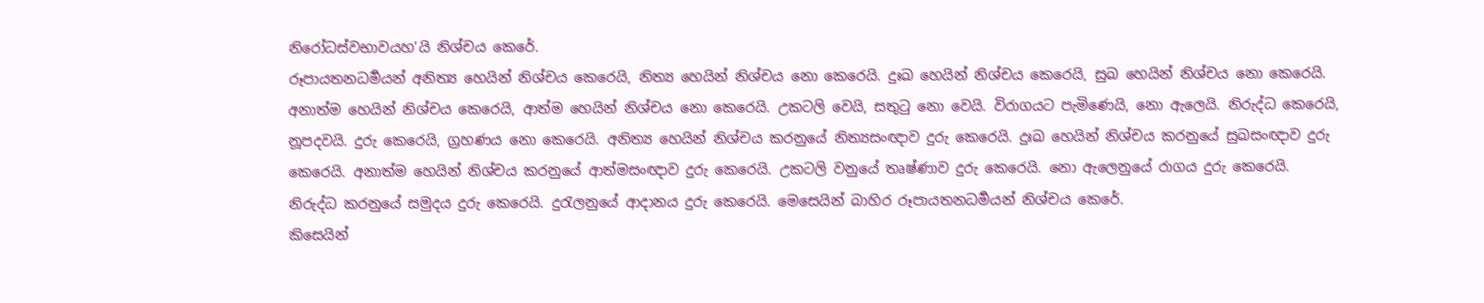නිරෝධස්වභාවයහ’යි නිශ්චය කෙරේ.
රූපායතනධර්‍මයන් අනිත්‍ය හෙයින් නිශ්චය කෙරෙයි, නිත්‍ය හෙයින් නිශ්චය නො කෙරෙයි. දුඃඛ හෙයින් නිශ්චය කෙරෙයි, සුඛ හෙයින් නිශ්චය නො කෙරෙයි. අනාත්ම හෙයින් නිශ්චය කෙරෙයි, ආත්ම හෙයින් නිශ්චය නො කෙරෙයි. උකටලි වෙයි, සතුටු නො වෙයි. විරාගයට පැමිණෙයි, නො ඇලෙයි. නිරුද්ධ කෙරෙයි, නූපදවයි. දුරු කෙරෙයි, ග්‍රහණය නො කෙරෙයි. අනිත්‍ය හෙයින් නිශ්චය කරනුයේ නිත්‍යසංඥාව දුරු කෙරෙයි. දුඃඛ හෙයින් නිශ්චය කරනුයේ සුඛසංඥාව දුරු කෙරෙයි. අනාත්ම හෙයින් නිශ්චය කරනුයේ ආත්මසංඥාව දුරු කෙරෙයි. උකටලි වනුයේ තෘෂ්ණාව දුරු කෙරෙයි. නො ඇලෙනුයේ රාගය දුරු කෙරෙයි. නිරුද්ධ කරනුයේ සමුදය දුරු කෙරෙයි. දුරැලනුයේ ආදානය දුරු කෙරෙයි. මෙසෙයින් බාහිර රූපායතනධර්‍මයන් නිශ්චය කෙරේ.
කිසෙයින්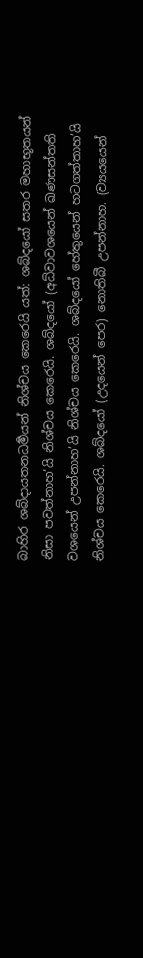බාහිර ශබ්දායතනධර්‍මයන් නිශ්චය කෙරෙයි යත්: ශබ්දයෝ සතර මහාභූතයන් නිසා පවත්නාහ’යි නිශ්චය කෙරෙයි. ශබ්දයෝ (අධ්වාවශයෙන් ඛණසන්තති වශයෙන් උපන්නාහ’යි නිශ්චය කෙරෙයි. ශබ්දයෝ හේතුයෙන් හටගත්තාහ’යි නිශ්චය කෙරෙයි. ශබ්දයෝ (උදයෙන් පෙර) නොතිබී උපන්නාහ. (ව්‍යයයෙන්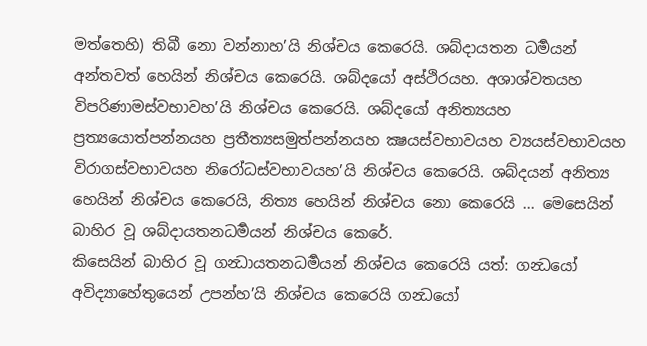මත්තෙහි) තිබී නො වන්නාහ’යි නිශ්චය කෙරෙයි. ශබ්දායතන ධර්‍මයන් අන්තවත් හෙයින් නිශ්චය කෙරෙයි. ශබ්දයෝ අස්ථිරයහ. අශාශ්වතයහ විපරිණාමස්වභාවහ’යි නිශ්චය කෙරෙයි. ශබ්දයෝ අනිත්‍යයහ ප්‍රත්‍යයොත්පන්නයහ ප්‍රතීත්‍යසමුත්පන්නයහ ක්‍ෂයස්වභාවයහ ව්‍යයස්වභාවයහ විරාගස්වභාවයහ නිරෝධස්වභාවයහ’යි නිශ්චය කෙරෙයි. ශබ්දයන් අනිත්‍ය හෙයින් නිශ්චය කෙරෙයි, නිත්‍ය හෙයින් නිශ්චය නො කෙරෙයි ... මෙසෙයින් බාහිර වූ ශබ්දායතනධර්‍මයන් නිශ්චය කෙරේ.
කිසෙයින් බාහිර වූ ගන්‍ධායතනධර්‍මයන් නිශ්චය කෙරෙයි යත්: ගන්‍ධයෝ අවිද්‍යාහේතුයෙන් උපන්හ’යි නිශ්චය කෙරෙයි ගන්‍ධයෝ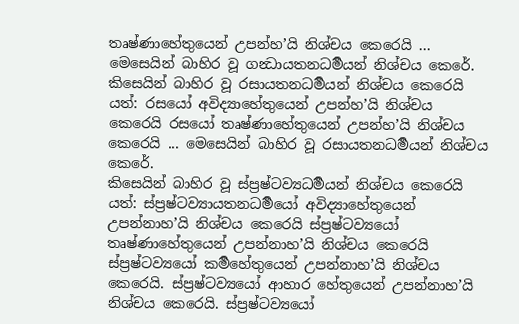තෘෂ්ණාහේතුයෙන් උපන්හ’යි නිශ්චය කෙරෙයි ... මෙසෙයින් බාහිර වූ ගන්‍ධායතනධර්‍මයන් නිශ්චය කෙරේ.
කිසෙයින් බාහිර වූ රසායතනධර්‍මයන් නිශ්චය කෙරෙයි යත්: රසයෝ අවිද්‍යාහේතුයෙන් උපන්හ’යි නිශ්චය කෙරෙයි රසයෝ තෘෂ්ණාහේතුයෙන් උපන්හ’යි නිශ්චය කෙරෙයි ... මෙසෙයින් බාහිර වූ රසායතනධර්‍මයන් නිශ්චය කෙරේ.
කිසෙයින් බාහිර වූ ස්ප්‍රෂ්ටව්‍යධර්‍මයන් නිශ්චය කෙරෙයි යත්: ස්ප්‍රෂ්ටව්‍යායතනධර්‍මයෝ අවිද්‍යාහේතුයෙන් උපන්නාහ’යි නිශ්චය කෙරෙයි ස්ප්‍රෂ්ටව්‍යයෝ තෘෂ්ණාහේතුයෙන් උපන්නාහ’යි නිශ්චය කෙරෙයි ස්ප්‍රෂ්ටව්‍යයෝ කර්‍මහේතුයෙන් උපන්නාහ’යි නිශ්චය කෙරෙයි. ස්ප්‍රෂ්ටව්‍යයෝ ආහාර හේතුයෙන් උපන්නාහ’යි නිශ්චය කෙරෙයි. ස්ප්‍රෂ්ටව්‍යයෝ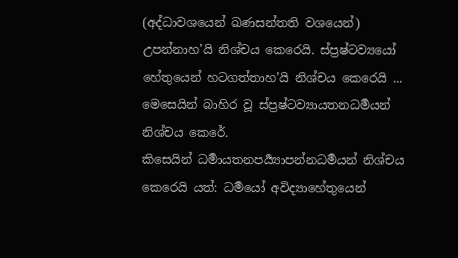(අද්ධාවශයෙන් ඛණසන්තති වශයෙන්) උපන්නාහ’යි නිශ්චය කෙරෙයි. ස්ප්‍රෂ්ටව්‍යයෝ හේතුයෙන් හටගත්තාහ’යි නිශ්චය කෙරෙයි ... මෙසෙයින් බාහිර වූ ස්ප්‍රෂ්ටව්‍යායතනධර්‍මයන් නිශ්චය කෙරේ.
කිසෙයින් ධර්‍මායතනපර්‍ය්‍යාපන්නධර්‍මයන් නිශ්චය කෙරෙයි යත්: ධර්‍මයෝ අවිද්‍යාහේතුයෙන්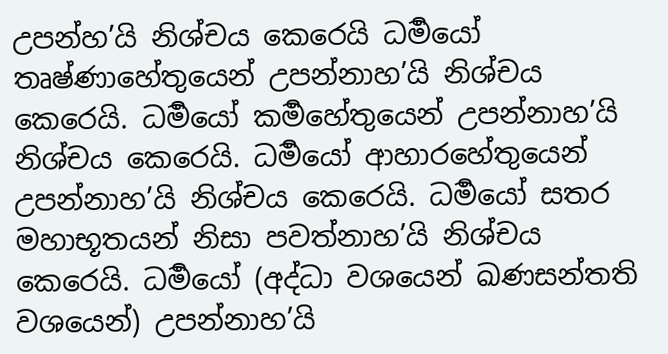උපන්හ’යි නිශ්චය කෙරෙයි ධර්‍මයෝ තෘෂ්ණාහේතුයෙන් උපන්නාහ’යි නිශ්චය කෙරෙයි. ධර්‍මයෝ කර්‍මහේතුයෙන් උපන්නාහ’යි නිශ්චය කෙරෙයි. ධර්‍මයෝ ආහාරහේතුයෙන් උපන්නාහ’යි නිශ්චය කෙරෙයි. ධර්‍මයෝ සතර මහාභූතයන් නිසා පවත්නාහ’යි නිශ්චය කෙරෙයි. ධර්‍මයෝ (අද්ධා වශයෙන් ඛණසන්තති වශයෙන්) උපන්නාහ’යි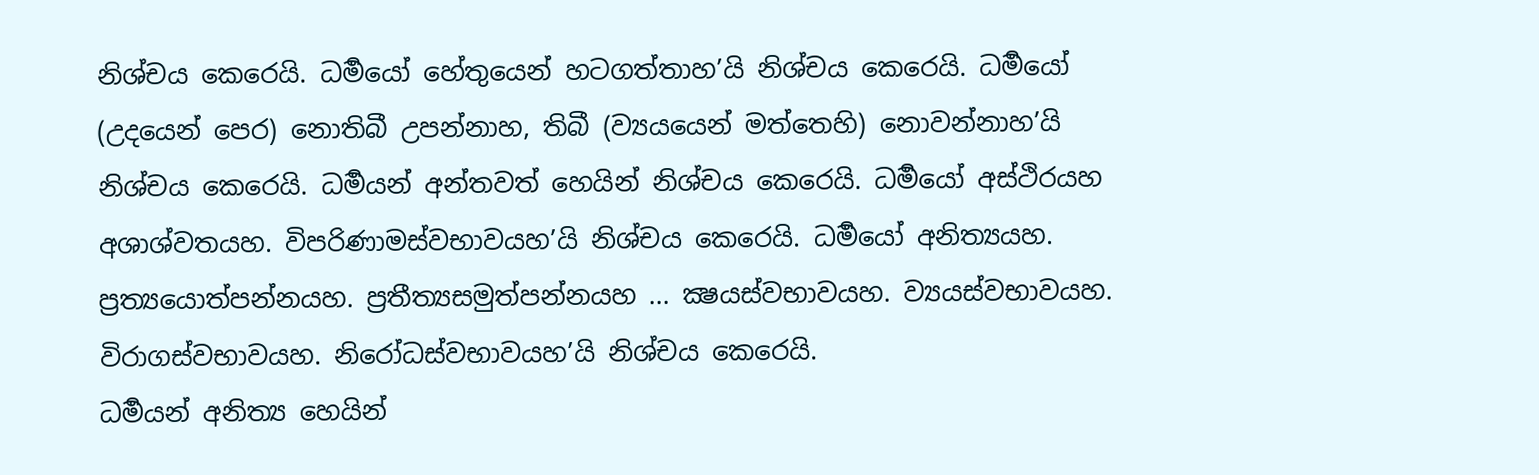නිශ්චය කෙරෙයි. ධර්‍මයෝ හේතුයෙන් හටගත්තාහ’යි නිශ්චය කෙරෙයි. ධර්‍මයෝ (උදයෙන් පෙර) නොතිබී උපන්නාහ, තිබී (ව්‍යයයෙන් මත්තෙහි) නොවන්නාහ’යි නිශ්චය කෙරෙයි. ධර්‍මයන් අන්තවත් හෙයින් නිශ්චය කෙරෙයි. ධර්‍මයෝ අස්ථිරයහ අශාශ්වතයහ. විපරිණාමස්වභාවයහ’යි නිශ්චය කෙරෙයි. ධර්‍මයෝ අනිත්‍යයහ. ප්‍රත්‍යයොත්පන්නයහ. ප්‍රතීත්‍යසමුත්පන්නයහ ... ක්‍ෂයස්වභාවයහ. ව්‍යයස්වභාවයහ. විරාගස්වභාවයහ. නිරෝධස්වභාවයහ’යි නිශ්චය කෙරෙයි.
ධර්‍මයන් අනිත්‍ය හෙයින්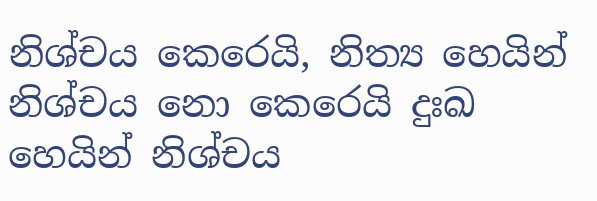නිශ්චය කෙරෙයි, නිත්‍ය හෙයින් නිශ්චය නො කෙරෙයි දුඃඛ හෙයින් නිශ්චය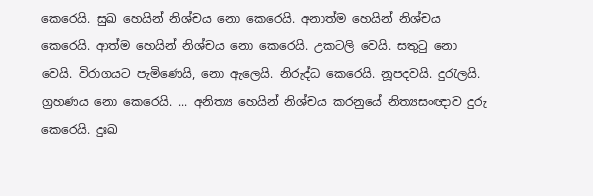කෙරෙයි. සුඛ හෙයින් නිශ්චය නො කෙරෙයි. අනාත්ම හෙයින් නිශ්චය කෙරෙයි. ආත්ම හෙයින් නිශ්චය නො කෙරෙයි. උකටලි වෙයි. සතුටු නො වෙයි. විරාගයට පැමිණෙයි, නො ඇලෙයි. නිරුද්ධ කෙරෙයි. නූපදවයි. දුරැලයි. ග්‍රහණය නො කෙරෙයි. ... අනිත්‍ය හෙයින් නිශ්චය කරනුයේ නිත්‍යසංඥාව දුරු කෙරෙයි. දුඃඛ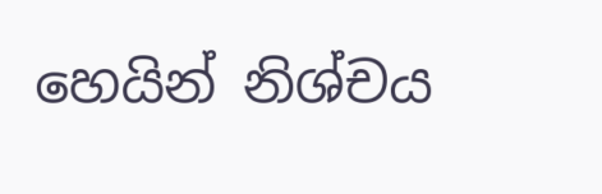හෙයින් නිශ්චය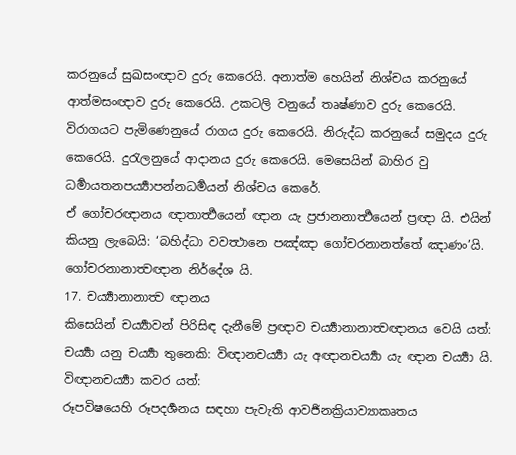කරනුයේ සුඛසංඥාව දුරු කෙරෙයි. අනාත්ම හෙයින් නිශ්චය කරනුයේ ආත්මසංඥාව දුරු කෙරෙයි. උකටලි වනුයේ තෘෂ්ණාව දුරු කෙරෙයි. විරාගයට පැමිණෙනුයේ රාගය දුරු කෙරෙයි. නිරුද්ධ කරනුයේ සමුදය දුරු කෙරෙයි. දුරැලනුයේ ආදානය දුරු කෙරෙයි. මෙසෙයින් බාහිර වු ධර්‍මායතනපර්‍ය්‍යාපන්නධර්‍මයන් නිශ්චය කෙරේ.
ඒ ගෝචරඥානය ඥාතාර්‍ත්‍ථයෙන් ඥාන යැ ප්‍රජානනාර්‍ත්‍ථයෙන් ප්‍රඥා යි. එයින් කියනු ලැබෙයි: ‘බහිද්ධා වවත්‍ථානෙ පඤ්ඤා ගෝචරනානත්තේ ඤාණං’යි.
ගෝචරනානාත්‍වඥාන නිර්දේශ යි.
17. චර්‍ය්‍යානානාත්‍ව ඥානය
කිසෙයින් චර්‍ය්‍යාවන් පිරිසිඳ දැනීමේ ප්‍රඥාව චර්‍ය්‍යානානාත්‍වඥානය වෙයි යත්:
චර්‍ය්‍යා යනු චර්‍ය්‍යා තුනෙකි: විඥානචර්‍ය්‍යා යැ අඥානචර්‍ය්‍යා යැ ඥාන චර්‍ය්‍යා යි.
විඥානචර්‍ය්‍යා කවර යත්:
රූපවිෂයෙහි රූපදර්‍ශනය සඳහා පැවැති ආවර්‍ජනක්‍රියාව්‍යාකෘතය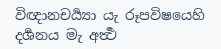විඥානචර්‍ය්‍යා යැ රූපවිෂයෙහි දර්‍ශනය මැ අර්‍ත්‍ථ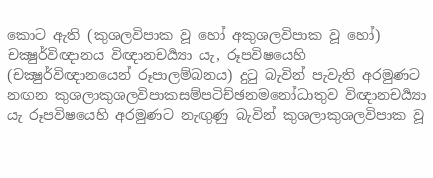කොට ඇති (කුශලවිපාක වූ හෝ අකුශලවිපාක වූ හෝ) චක්‍ෂුර්විඥානය විඥානචර්‍ය්‍යා යැ, රූපවිෂයෙහි (චක්‍ෂුර්විඥානයෙන් රූපාලම්බනය) දුටු බැවින් පැවැති අරමුණට නඟන කුශලාකුශලවිපාකසම්පටිච්ඡනමනෝධාතුව විඥානචර්‍ය්‍යා යැ රූපවිෂයෙහි අරමුණට නැඟුණු බැවින් කුශලාකුශලවිපාක වූ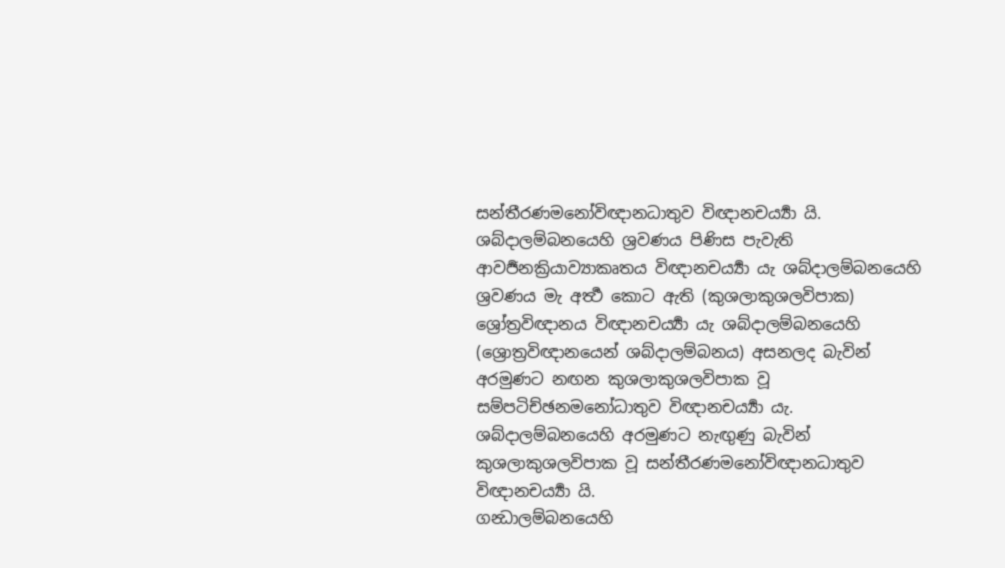සන්තීරණමනෝවිඥානධාතුව විඥානචර්‍ය්‍යා යි.
ශබ්දාලම්බනයෙහි ශ්‍රවණය පිණිස පැවැති ආවර්‍ජනක්‍රියාව්‍යාකෘතය විඥානචර්‍ය්‍යා යැ ශබ්දාලම්බනයෙහි ශ්‍රවණය මැ අර්‍ත්‍ථ කොට ඇති (කුශලාකුශලවිපාක) ශ්‍රෝත්‍රවිඥානය විඥානචර්‍ය්‍යා යැ ශබ්දාලම්බනයෙහි (ශ්‍රොත්‍රවිඥානයෙන් ශබ්දාලම්බනය) අසනලද බැවින් අරමුණට නඟන කුශලාකුශලවිපාක වූ සම්පටිච්ඡනමනෝධාතුව විඥානචර්‍ය්‍යා යැ. ශබ්දාලම්බනයෙහි අරමුණට නැඟුණු බැවින් කුශලාකුශලවිපාක වූ සන්තීරණමනෝවිඥානධාතුව විඥානචර්‍ය්‍යා යි.
ගන්‍ධාලම්බනයෙහි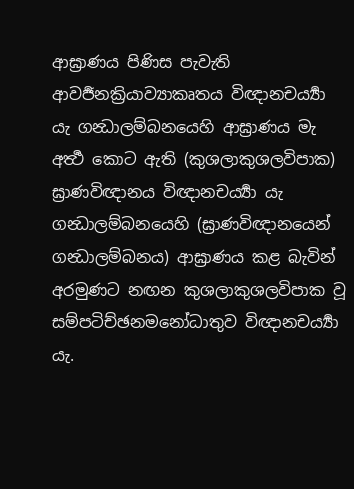ආඝ්‍රාණය පිණිස පැවැති ආවර්‍ජනක්‍රියාව්‍යාකෘතය විඥානචර්‍ය්‍යා යැ ගන්‍ධාලම්බනයෙහි ආඝ්‍රාණය මැ අර්‍ත්‍ථ කොට ඇති (කුශලාකුශලවිපාක) ඝ්‍රාණවිඥානය විඥානචර්‍ය්‍යා යැ ගන්‍ධාලම්බනයෙහි (ඝ්‍රාණවිඥානයෙන් ගන්‍ධාලම්බනය) ආඝ්‍රාණය කළ බැවින් අරමුණට නඟන කුශලාකුශලවිපාක වූ සම්පටිච්ඡනමනෝධාතුව විඥානචර්‍ය්‍යා යැ.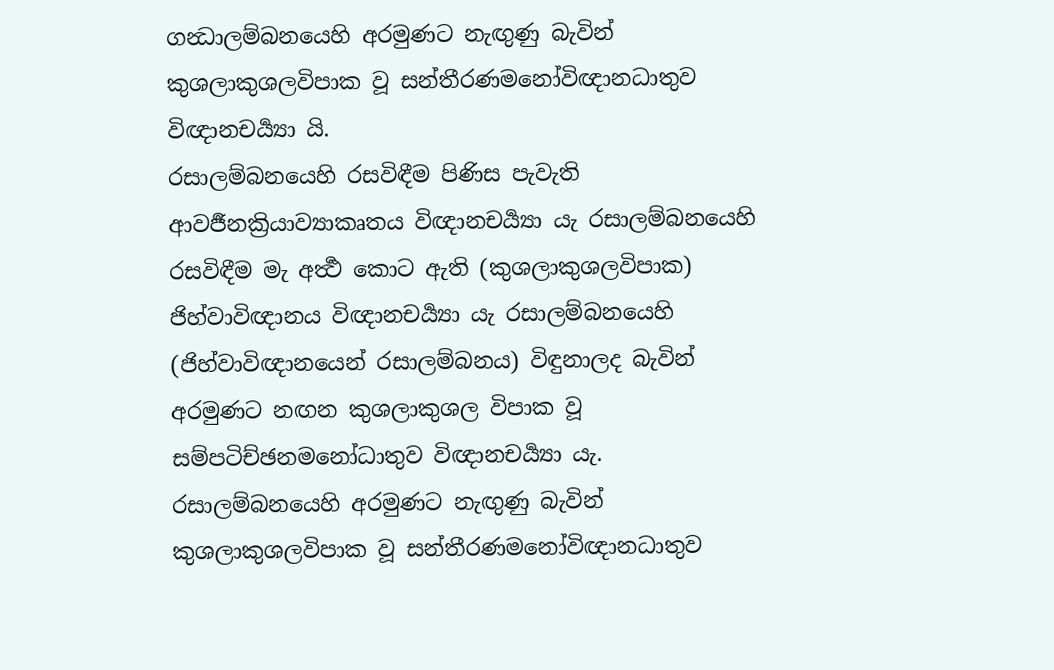ගන්‍ධාලම්බනයෙහි අරමුණට නැඟුණු බැවින් කුශලාකුශලවිපාක වූ සන්තීරණමනෝවිඥානධාතුව විඥානචර්‍ය්‍යා යි.
රසාලම්බනයෙහි රසවිඳීම පිණිස පැවැති ආවර්‍ජනක්‍රියාව්‍යාකෘතය විඥානචර්‍ය්‍යා යැ රසාලම්බනයෙහි රසවිඳීම මැ අර්‍ත්‍ථ කොට ඇති (කුශලාකුශලවිපාක) ජිහ්වාවිඥානය විඥානචර්‍ය්‍යා යැ රසාලම්බනයෙහි (ජිහ්වාවිඥානයෙන් රසාලම්බනය) විඳුනාලද බැවින් අරමුණට නඟන කුශලාකුශල විපාක වූ සම්පටිච්ඡනමනෝධාතුව විඥානචර්‍ය්‍යා යැ. රසාලම්බනයෙහි අරමුණට නැඟුණු බැවින් කුශලාකුශලවිපාක වූ සන්තීරණමනෝවිඥානධාතුව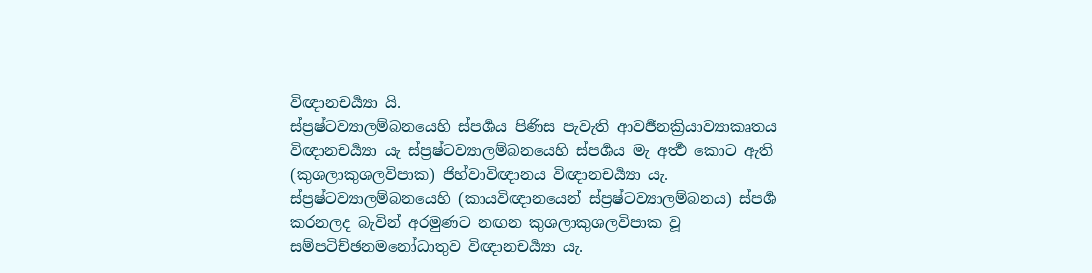විඥානචර්‍ය්‍යා යි.
ස්ප්‍රෂ්ටව්‍යාලම්බනයෙහි ස්පර්‍ශය පිණිස පැවැති ආවර්‍ජනක්‍රියාව්‍යාකෘතය විඥානචර්‍ය්‍යා යැ ස්ප්‍රෂ්ටව්‍යාලම්බනයෙහි ස්පර්‍ශය මැ අර්‍ත්‍ථ කොට ඇති (කුශලාකුශලවිපාක) ජිහ්වාවිඥානය විඥානචර්‍ය්‍යා යැ. ස්ප්‍රෂ්ටව්‍යාලම්බනයෙහි (කායවිඥානයෙන් ස්ප්‍රෂ්ටව්‍යාලම්බනය) ස්පර්‍ශ කරනලද බැවින් අරමුණට නඟන කුශලාකුශලවිපාක වූ සම්පටිච්ඡනමනෝධාතුව විඥානචර්‍ය්‍යා යැ.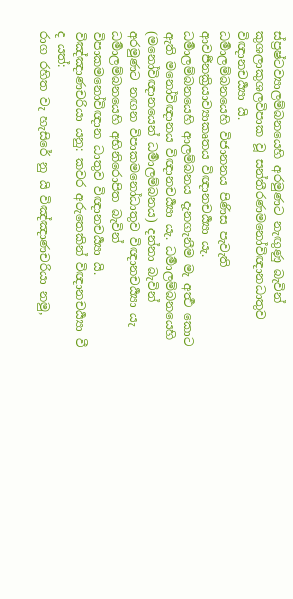ස්ප්‍රෂ්ටව්‍යාලම්බනයෙහි අරමුණට නැඟුණු බැවින් කුශලාකුශලවිපාක වූ සන්තීරණමනෝවිඥානධාතුව විඥානචර්‍ය්‍යා යි.
ධර්‍මාලම්බනයෙහි විජානනය පිණිස පැවැති ආවර්‍ජනක්‍රියාව්‍යාකෘතය විඥානචර්‍ය්‍යා යැ. ධර්‍මාලම්බනයෙහි ආලම්බනය දැනගැනීම මැ අර්‍ත්‍ථ කොට ඇති මනෝවිඥානය විඥානචර්‍ය්‍යා යැ. ධර්‍මාලම්බනයෙහි (මනෝවිඥානයෙන් ධර්‍මාලම්බනය) දන්නා බැවින් අරමුණට නඟන විපාකමනෝධාතුව විඥානචර්‍ය්‍යා යැ ධර්‍මාලම්බනයෙහි අභිනිරොපිත බැවින් විපාකමනෝවිඥාන ධාතුව විඥානචර්‍ය්‍යා යි.
විඤ්ඤාණචරියා යනු: කවර අරුතෙකින් විඥානචර්‍ය්‍යා වී ද යත්:
රාග රහිත වැ හැසිරේ නු යි විඤ්ඤාණචරියා නමු,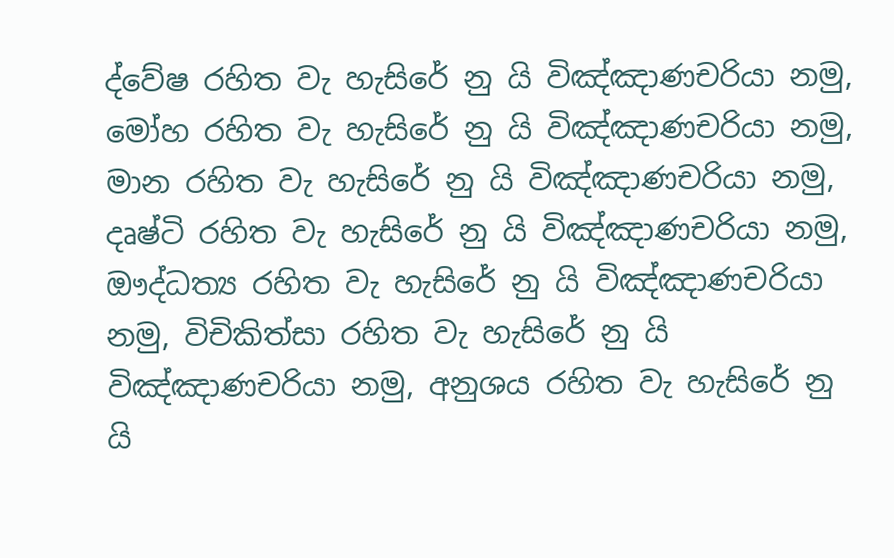ද්වේෂ රහිත වැ හැසිරේ නු යි විඤ්ඤාණචරියා නමු, මෝහ රහිත වැ හැසිරේ නු යි විඤ්ඤාණචරියා නමු, මාන රහිත වැ හැසිරේ නු යි විඤ්ඤාණචරියා නමු, දෘෂ්ටි රහිත වැ හැසිරේ නු යි විඤ්ඤාණචරියා නමු, ඖද්ධත්‍ය රහිත වැ හැසිරේ නු යි විඤ්ඤාණචරියා නමු, විචිකිත්සා රහිත වැ හැසිරේ නු යි විඤ්ඤාණචරියා නමු, අනුශය රහිත වැ හැසිරේ නු යි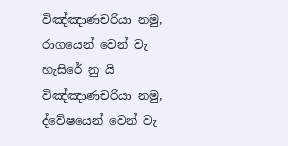විඤ්ඤාණචරියා නමු, රාගයෙන් වෙන් වැ හැසිරේ නු යි විඤ්ඤාණචරියා නමු, ද්වේෂයෙන් වෙන් වැ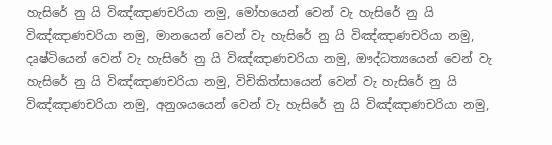හැසිරේ නු යි විඤ්ඤාණචරියා නමු, මෝහයෙන් වෙන් වැ හැසිරේ නු යි විඤ්ඤාණචරියා නමු, මානයෙන් වෙන් වැ හැසිරේ නු යි විඤ්ඤාණචරියා නමු, දෘෂ්ටියෙන් වෙන් වැ හැසිරේ නු යි විඤ්ඤාණචරියා නමු, ඖද්ධත්‍යයෙන් වෙන් වැ හැසිරේ නු යි විඤ්ඤාණචරියා නමු, විචිකිත්සායෙන් වෙන් වැ හැසිරේ නු යි විඤ්ඤාණචරියා නමු, අනුශයයෙන් වෙන් වැ හැසිරේ නු යි විඤ්ඤාණචරියා නමු,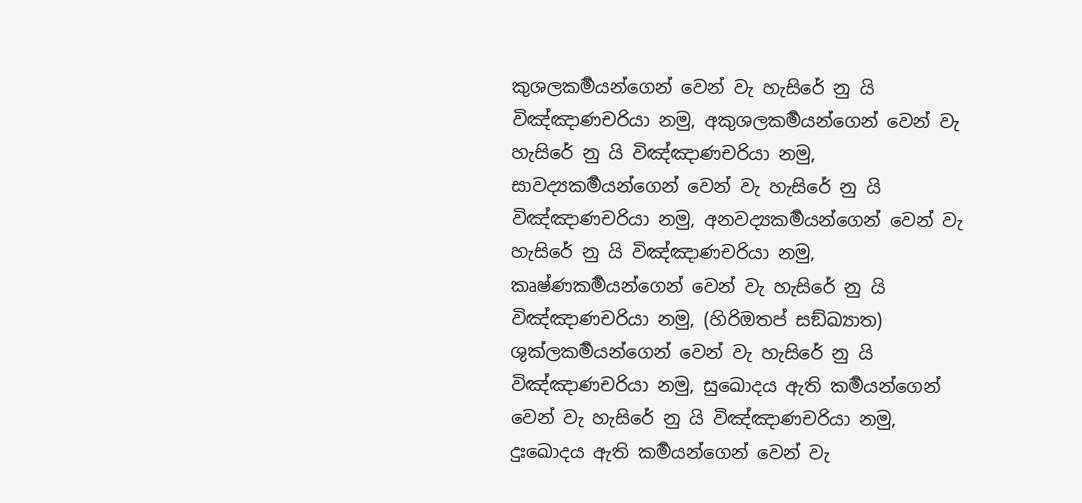කුශලකර්‍මයන්ගෙන් වෙන් වැ හැසිරේ නු යි විඤ්ඤාණචරියා නමු, අකුශලකර්‍මයන්ගෙන් වෙන් වැ හැසිරේ නු යි විඤ්ඤාණචරියා නමු, සාවද්‍යකර්‍මයන්ගෙන් වෙන් වැ හැසිරේ නු යි විඤ්ඤාණචරියා නමු, අනවද්‍යකර්‍මයන්ගෙන් වෙන් වැ හැසිරේ නු යි විඤ්ඤාණචරියා නමු, කෘෂ්ණකර්‍මයන්ගෙන් වෙන් වැ හැසිරේ නු යි විඤ්ඤාණචරියා නමු, (හිරිඔතප් සඞ්ඛ්‍යාත) ශුක්ලකර්‍මයන්ගෙන් වෙන් වැ හැසිරේ නු යි විඤ්ඤාණචරියා නමු, සුඛොදය ඇති කර්‍මයන්ගෙන් වෙන් වැ හැසිරේ නු යි විඤ්ඤාණචරියා නමු, දුඃඛොදය ඇති කර්‍මයන්ගෙන් වෙන් වැ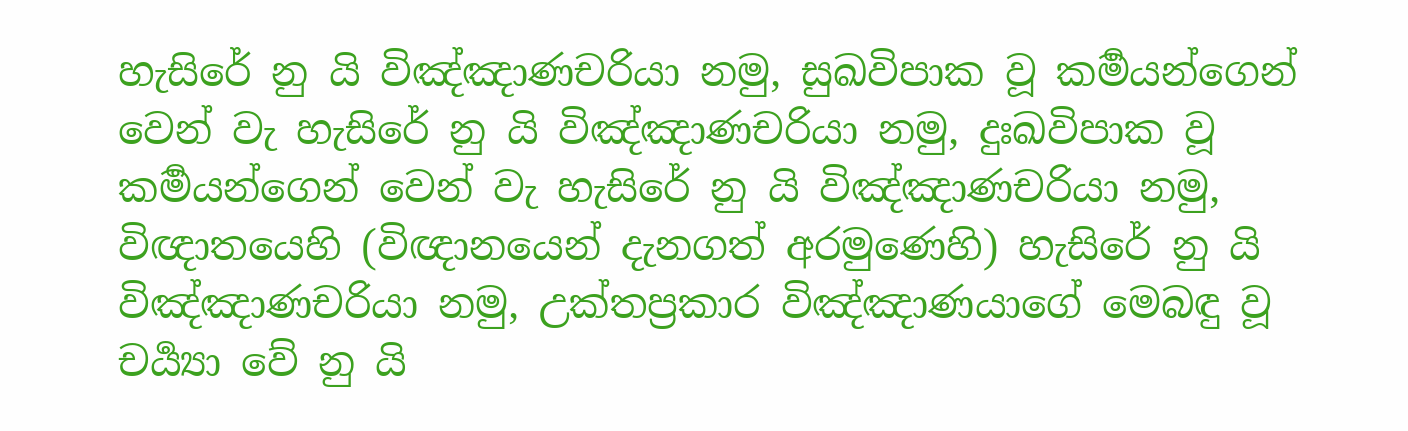හැසිරේ නු යි විඤ්ඤාණචරියා නමු, සුඛවිපාක වූ කර්‍මයන්ගෙන් වෙන් වැ හැසිරේ නු යි විඤ්ඤාණචරියා නමු, දුඃඛවිපාක වූ කර්‍මයන්ගෙන් වෙන් වැ හැසිරේ නු යි විඤ්ඤාණචරියා නමු, විඥාතයෙහි (විඥානයෙන් දැනගත් අරමුණෙහි) හැසිරේ නු යි විඤ්ඤාණචරියා නමු, උක්තප්‍රකාර විඤ්ඤාණයාගේ මෙබඳු වූ චර්‍ය්‍යා වේ නු යි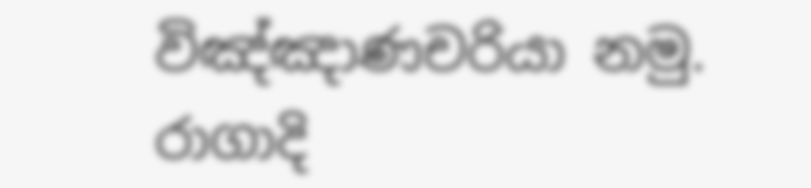විඤ්ඤාණචරියා නමු. රාගාදි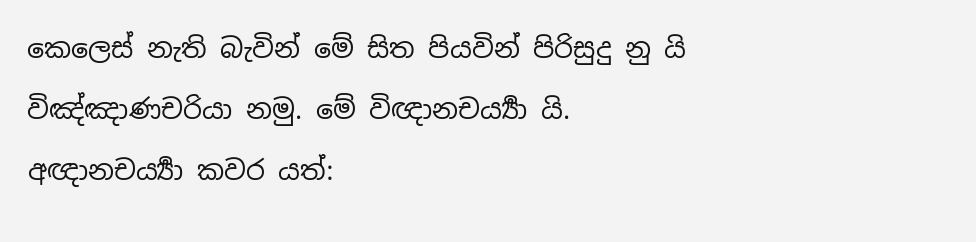කෙලෙස් නැති බැවින් මේ සිත පියවින් පිරිසුදු නු යි විඤ්ඤාණචරියා නමු. මේ විඥානචර්‍ය්‍යා යි.
අඥානචර්‍ය්‍යා කවර යත්: